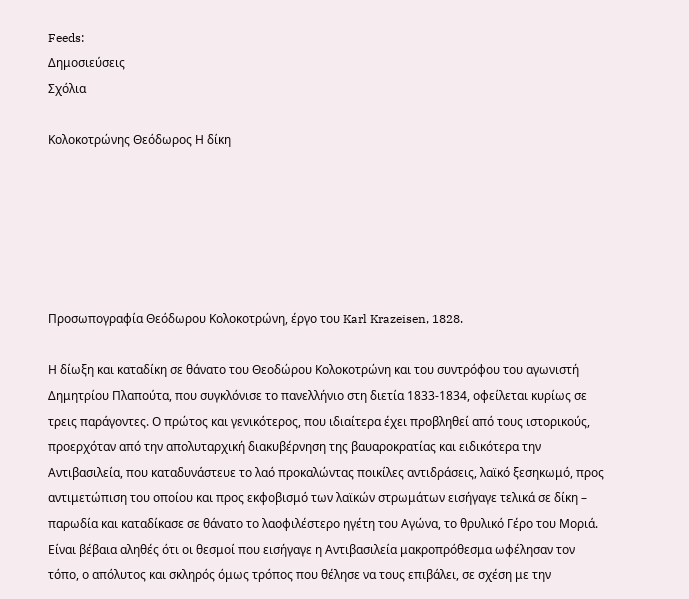Feeds:
Δημοσιεύσεις
Σχόλια

Κολοκοτρώνης Θεόδωρος Η δίκη






Προσωπογραφία Θεόδωρου Κολοκοτρώνη, έργο του Karl Krazeisen, 1828.

Η δίωξη και καταδίκη σε θάνατο του Θεοδώρου Κολοκοτρώνη και του συντρόφου του αγωνιστή Δημητρίου Πλαπούτα, που συγκλόνισε το πανελλήνιο στη διετία 1833-1834, οφείλεται κυρίως σε τρεις παράγοντες. Ο πρώτος και γενικότερος, που ιδιαίτερα έχει προβληθεί από τους ιστορικούς, προερχόταν από την απολυταρχική διακυβέρνηση της βαυαροκρατίας και ειδικότερα την Αντιβασιλεία, που καταδυνάστευε το λαό προκαλώντας ποικίλες αντιδράσεις, λαϊκό ξεσηκωμό, προς αντιμετώπιση του οποίου και προς εκφοβισμό των λαϊκών στρωμάτων εισήγαγε τελικά σε δίκη – παρωδία και καταδίκασε σε θάνατο το λαοφιλέστερο ηγέτη του Αγώνα, το θρυλικό Γέρο του Μοριά. Είναι βέβαια αληθές ότι οι θεσμοί που εισήγαγε η Αντιβασιλεία μακροπρόθεσμα ωφέλησαν τον τόπο, ο απόλυτος και σκληρός όμως τρόπος που θέλησε να τους επιβάλει, σε σχέση με την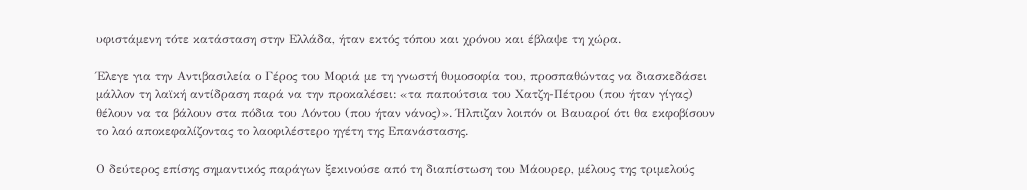υφιστάμενη τότε κατάσταση στην Ελλάδα, ήταν εκτός τόπου και χρόνου και έβλαψε τη χώρα.

Έλεγε για την Αντιβασιλεία ο Γέρος του Μοριά με τη γνωστή θυμοσοφία του, προσπαθώντας να διασκεδάσει μάλλον τη λαϊκή αντίδραση παρά να την προκαλέσει: «τα παπούτσια του Χατζη-Πέτρου (που ήταν γίγας) θέλουν να τα βάλουν στα πόδια του Λόντου (που ήταν νάνος)». Ήλπιζαν λοιπόν οι Βαυαροί ότι θα εκφοβίσουν το λαό αποκεφαλίζοντας το λαοφιλέστερο ηγέτη της Επανάστασης.

Ο δεύτερος επίσης σημαντικός παράγων ξεκινούσε από τη διαπίστωση του Μάουρερ, μέλους της τριμελούς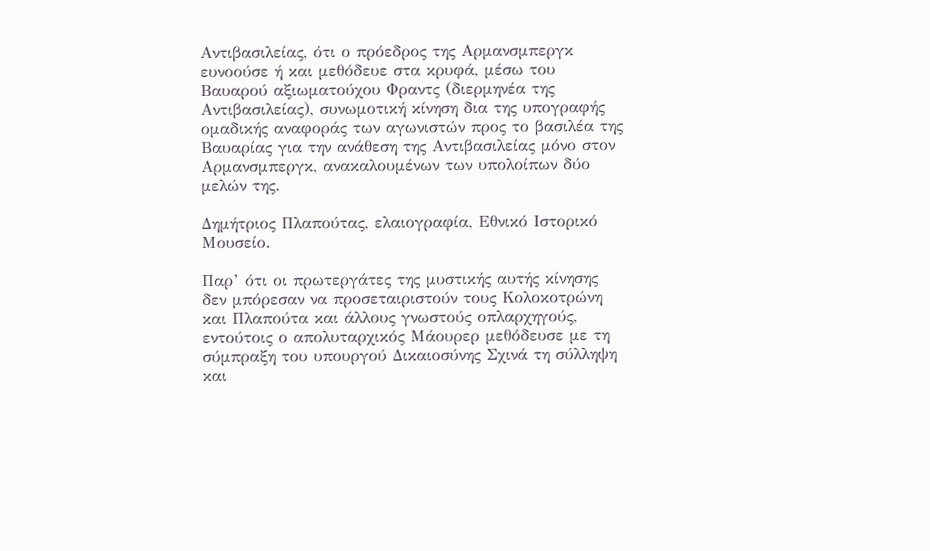Αντιβασιλείας, ότι ο πρόεδρος της Αρμανσμπεργκ ευνοούσε ή και μεθόδευε στα κρυφά, μέσω του Βαυαρού αξιωματούχου Φραντς (διερμηνέα της Αντιβασιλείας), συνωμοτική κίνηση δια της υπογραφής ομαδικής αναφοράς των αγωνιστών προς το βασιλέα της Βαυαρίας για την ανάθεση της Αντιβασιλείας μόνο στον Αρμανσμπεργκ, ανακαλουμένων των υπολοίπων δύο μελών της.

Δημήτριος Πλαπούτας, ελαιογραφία, Εθνικό Ιστορικό Μουσείο.

Παρ’ ότι οι πρωτεργάτες της μυστικής αυτής κίνησης δεν μπόρεσαν να προσεταιριστούν τους Κολοκοτρώνη και Πλαπούτα και άλλους γνωστούς οπλαρχηγούς, εντούτοις ο απολυταρχικός Μάουρερ μεθόδευσε με τη σύμπραξη του υπουργού Δικαιοσύνης Σχινά τη σύλληψη και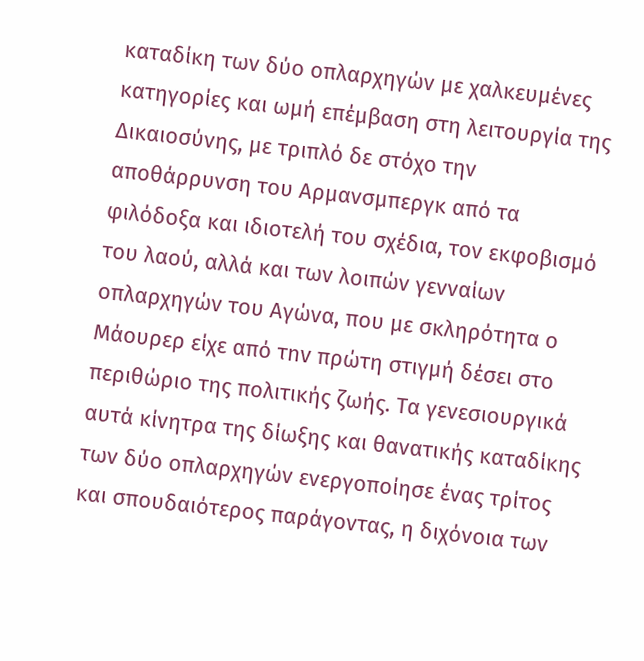καταδίκη των δύο οπλαρχηγών με χαλκευμένες κατηγορίες και ωμή επέμβαση στη λειτουργία της Δικαιοσύνης, με τριπλό δε στόχο την αποθάρρυνση του Αρμανσμπεργκ από τα φιλόδοξα και ιδιοτελή του σχέδια, τον εκφοβισμό του λαού, αλλά και των λοιπών γενναίων οπλαρχηγών του Αγώνα, που με σκληρότητα ο Μάουρερ είχε από τnv πρώτη στιγμή δέσει στο περιθώριο της πολιτικής ζωής. Τα γενεσιουργικά αυτά κίνητρα της δίωξης και θανατικής καταδίκης των δύο οπλαρχηγών ενεργοποίησε ένας τρίτος και σπουδαιότερος παράγοντας, η διχόνοια των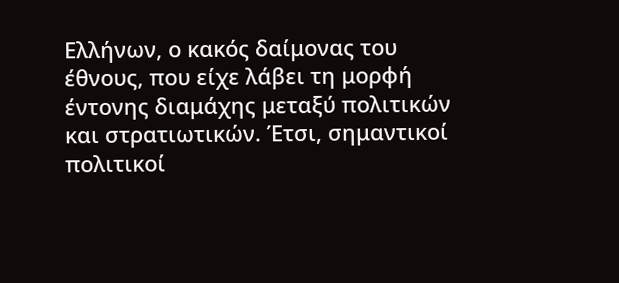Ελλήνων, ο κακός δαίμονας του έθνους, που είχε λάβει τη μορφή έντονης διαμάχης μεταξύ πολιτικών και στρατιωτικών. Έτσι, σημαντικοί πολιτικοί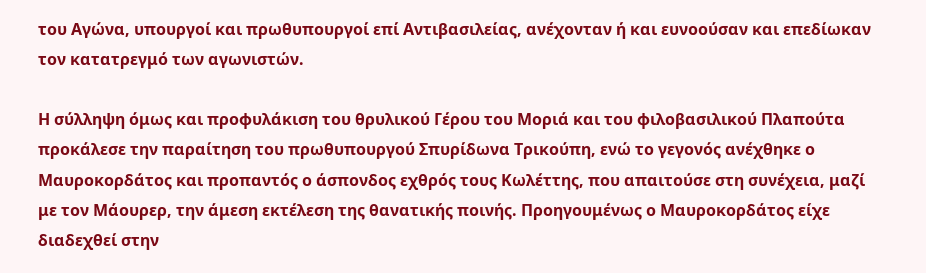του Αγώνα, υπουργοί και πρωθυπουργοί επί Αντιβασιλείας, ανέχονταν ή και ευνοούσαν και επεδίωκαν τον κατατρεγμό των αγωνιστών.

Η σύλληψη όμως και προφυλάκιση του θρυλικού Γέρου του Μοριά και του φιλοβασιλικού Πλαπούτα προκάλεσε την παραίτηση του πρωθυπουργού Σπυρίδωνα Τρικούπη, ενώ το γεγονός ανέχθηκε ο Μαυροκορδάτος και προπαντός ο άσπονδος εχθρός τους Κωλέττης, που απαιτούσε στη συνέχεια, μαζί με τον Μάουρερ, την άμεση εκτέλεση της θανατικής ποινής. Προηγουμένως ο Μαυροκορδάτος είχε διαδεχθεί στην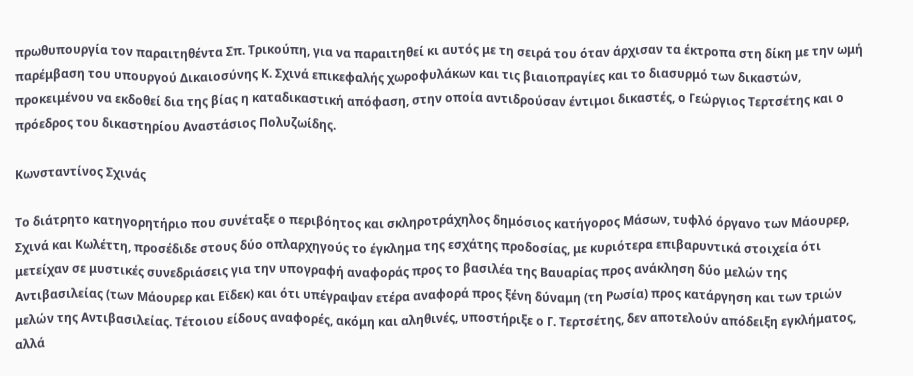πρωθυπουργία τον παραιτηθέντα Σπ. Τρικούπη, για να παραιτηθεί κι αυτός με τη σειρά του όταν άρχισαν τα έκτροπα στη δίκη με την ωμή παρέμβαση του υπουργού Δικαιοσύνης Κ. Σχινά επικεφαλής χωροφυλάκων και τις βιαιοπραγίες και το διασυρμό των δικαστών, προκειμένου να εκδοθεί δια της βίας η καταδικαστική απόφαση, στην οποία αντιδρούσαν έντιμοι δικαστές, ο Γεώργιος Τερτσέτης και ο πρόεδρος του δικαστηρίου Αναστάσιος Πολυζωίδης.

Κωνσταντίνος Σχινάς

Το διάτρητο κατηγορητήριο που συνέταξε ο περιβόητος και σκληροτράχηλος δημόσιος κατήγορος Μάσων, τυφλό όργανο των Μάουρερ, Σχινά και Κωλέττη, προσέδιδε στους δύο οπλαρχηγούς το έγκλημα της εσχάτης προδοσίας, με κυριότερα επιβαρυντικά στοιχεία ότι μετείχαν σε μυστικές συνεδριάσεις για την υπογραφή αναφοράς προς το βασιλέα της Βαυαρίας προς ανάκληση δύο μελών της Αντιβασιλείας (των Μάουρερ και Εϊδεκ) και ότι υπέγραψαν ετέρα αναφορά προς ξένη δύναμη (τη Ρωσία) προς κατάργηση και των τριών μελών της Αντιβασιλείας. Τέτοιου είδους αναφορές, ακόμη και αληθινές, υποστήριξε ο Γ. Τερτσέτης, δεν αποτελούν απόδειξη εγκλήματος, αλλά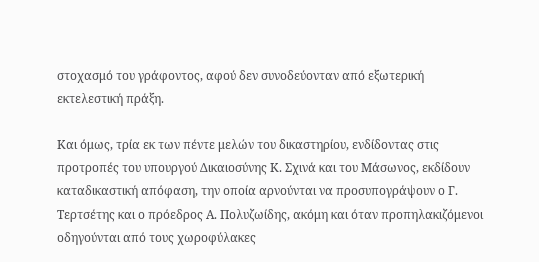στοχασμό του γράφοντος, αφού δεν συνοδεύονταν από εξωτερική εκτελεστική πράξη.

Και όμως, τρία εκ των πέντε μελών του δικαστηρίου, ενδίδοντας στις προτροπές του υπουργού Δικαιοσύνης Κ. Σχινά και του Μάσωνος, εκδίδουν καταδικαστική απόφαση, την οποία αρνούνται να προσυπογράψουν ο Γ. Τερτσέτης και ο πρόεδρος Α. Πολυζωίδης, ακόμη και όταν προπηλακιζόμενοι οδηγούνται από τους χωροφύλακες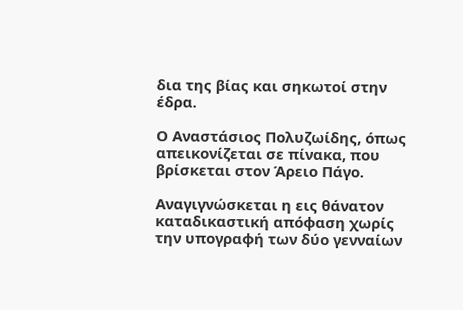δια της βίας και σηκωτοί στην έδρα.

Ο Αναστάσιος Πολυζωίδης, όπως απεικονίζεται σε πίνακα, που βρίσκεται στον Άρειο Πάγο.

Αναγιγνώσκεται η εις θάνατον καταδικαστική απόφαση χωρίς την υπογραφή των δύο γενναίων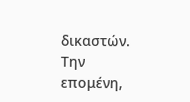δικαστών. Την επομένη,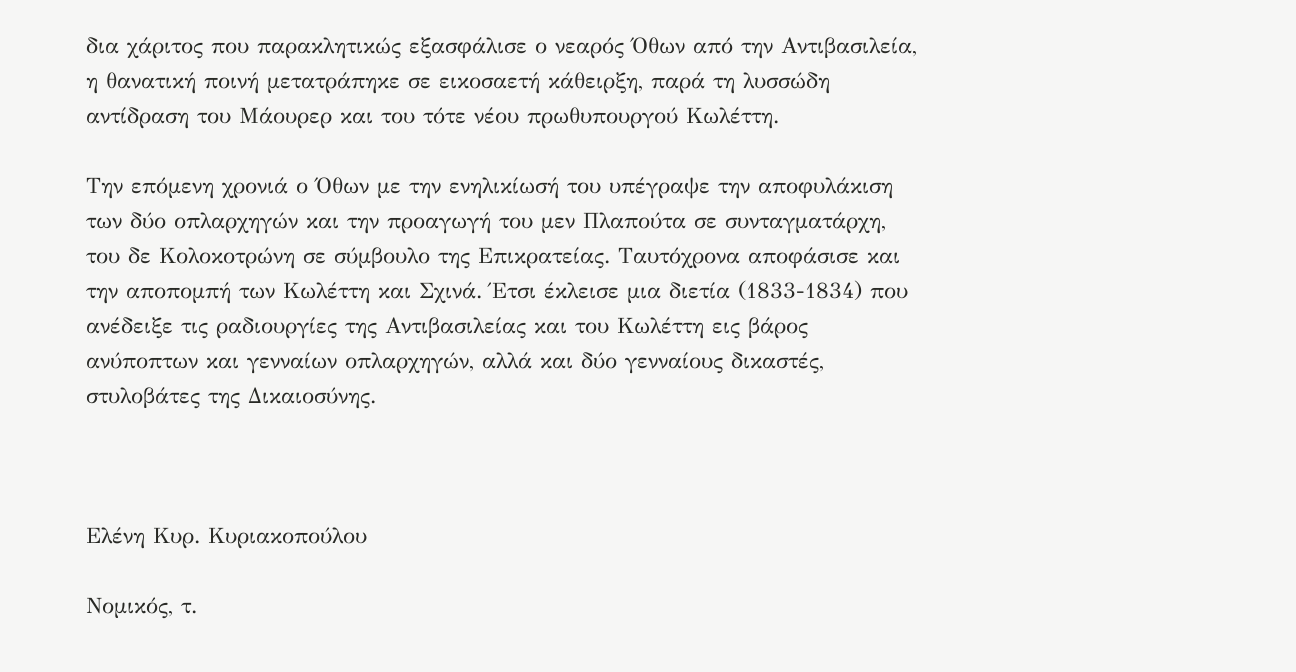δια χάριτος που παρακλητικώς εξασφάλισε ο νεαρός Όθων από την Αντιβασιλεία, η θανατική ποινή μετατράπηκε σε εικοσαετή κάθειρξη, παρά τη λυσσώδη αντίδραση του Μάουρερ και του τότε νέου πρωθυπουργού Κωλέττη.

Την επόμενη χρονιά ο Όθων με την ενηλικίωσή του υπέγραψε την αποφυλάκιση των δύο οπλαρχηγών και την προαγωγή του μεν Πλαπούτα σε συνταγματάρχη, του δε Κολοκοτρώνη σε σύμβουλο της Επικρατείας. Ταυτόχρονα αποφάσισε και την αποπομπή των Κωλέττη και Σχινά. Έτσι έκλεισε μια διετία (1833-1834) που ανέδειξε τις ραδιουργίες της Αντιβασιλείας και του Κωλέττη εις βάρος ανύποπτων και γενναίων οπλαρχηγών, αλλά και δύο γενναίους δικαστές, στυλοβάτες της Δικαιοσύνης.



Ελένη Κυρ. Κυριακοπούλου

Νομικός, τ.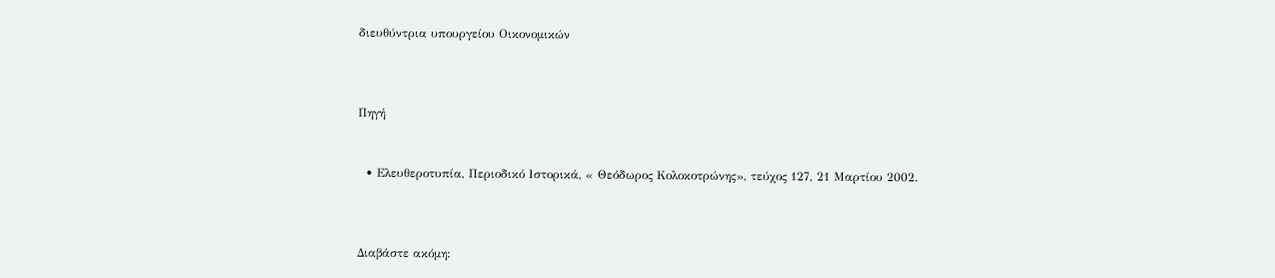διευθύντρια υπουργείου Οικονομικών



Πηγή


  • Ελευθεροτυπία, Περιοδικό Ιστορικά, « Θεόδωρος Κολοκοτρώνης», τεύχος 127, 21 Μαρτίου 2002.



Διαβάστε ακόμη: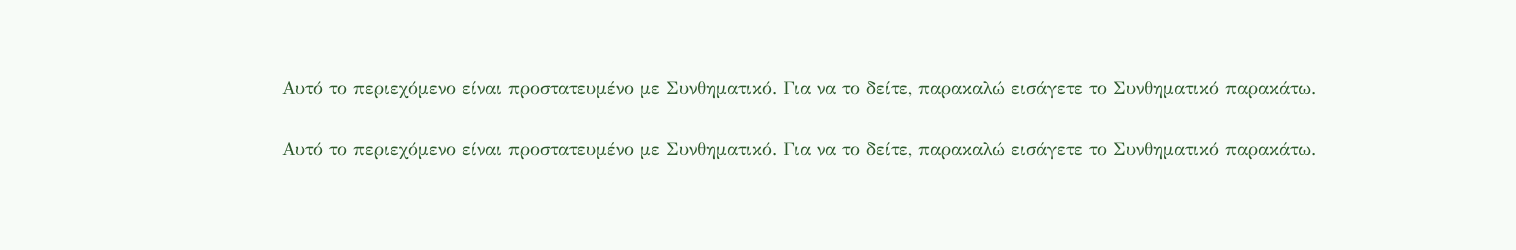Αυτό το περιεχόμενο είναι προστατευμένο με Συνθηματικό. Για να το δείτε, παρακαλώ εισάγετε το Συνθηματικό παρακάτω.

Αυτό το περιεχόμενο είναι προστατευμένο με Συνθηματικό. Για να το δείτε, παρακαλώ εισάγετε το Συνθηματικό παρακάτω.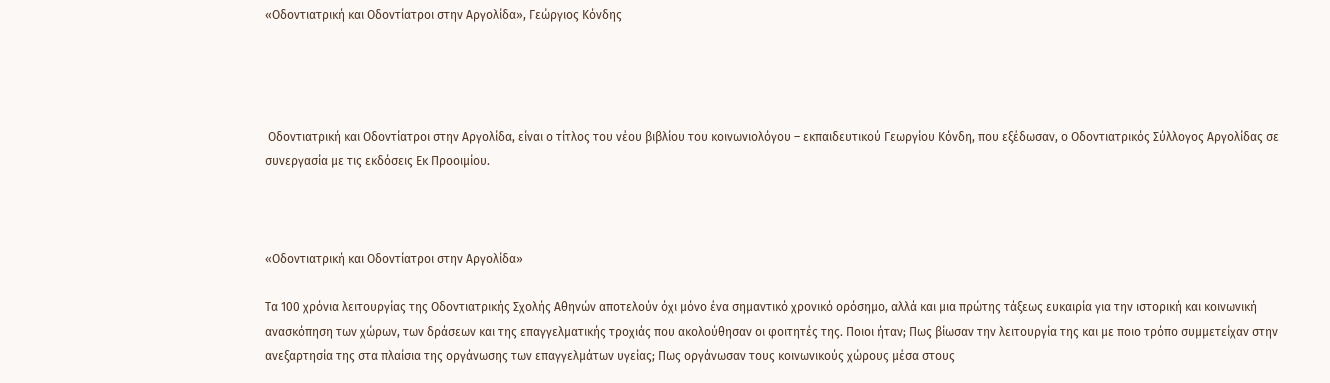«Οδοντιατρική και Οδοντίατροι στην Αργολίδα», Γεώργιος Κόνδης




 Οδοντιατρική και Οδοντίατροι στην Αργολίδα, είναι ο τίτλος του νέου βιβλίου του κοινωνιολόγου – εκπαιδευτικού Γεωργίου Κόνδη, που εξέδωσαν, ο Οδοντιατρικός Σύλλογος Αργολίδας σε συνεργασία με τις εκδόσεις Εκ Προοιμίου.



«Οδοντιατρική και Οδοντίατροι στην Αργολίδα»

Τα 100 χρόνια λειτουργίας της Οδοντιατρικής Σχολής Αθηνών αποτελούν όχι μόνο ένα σημαντικό χρονικό ορόσημο, αλλά και μια πρώτης τάξεως ευκαιρία για την ιστορική και κοινωνική ανασκόπηση των χώρων, των δράσεων και της επαγγελματικής τροχιάς που ακολούθησαν οι φοιτητές της. Ποιοι ήταν; Πως βίωσαν την λειτουργία της και με ποιο τρόπο συμμετείχαν στην ανεξαρτησία της στα πλαίσια της οργάνωσης των επαγγελμάτων υγείας; Πως οργάνωσαν τους κοινωνικούς χώρους μέσα στους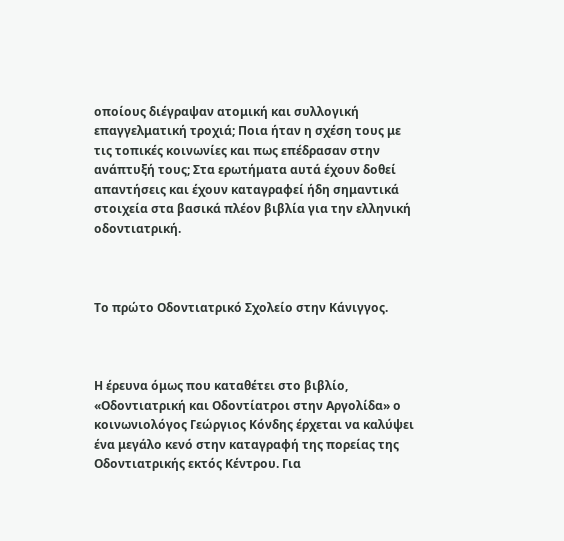οποίους διέγραψαν ατομική και συλλογική επαγγελματική τροχιά; Ποια ήταν η σχέση τους με τις τοπικές κοινωνίες και πως επέδρασαν στην ανάπτυξή τους; Στα ερωτήματα αυτά έχουν δοθεί απαντήσεις και έχουν καταγραφεί ήδη σημαντικά στοιχεία στα βασικά πλέον βιβλία για την ελληνική οδοντιατρική.



Το πρώτο Οδοντιατρικό Σχολείο στην Κάνιγγος.



Η έρευνα όμως που καταθέτει στο βιβλίο, «Οδοντιατρική και Οδοντίατροι στην Αργολίδα» ο κοινωνιολόγος Γεώργιος Κόνδης έρχεται να καλύψει ένα μεγάλο κενό στην καταγραφή της πορείας της Οδοντιατρικής εκτός Κέντρου. Για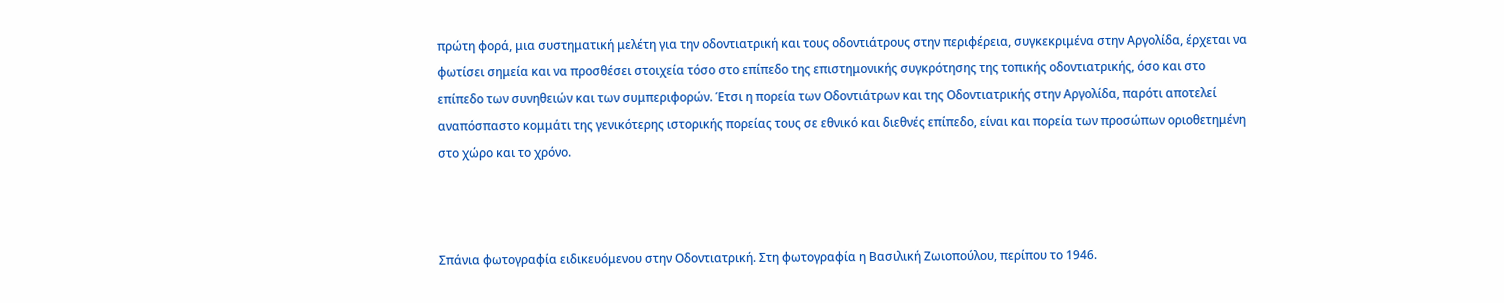πρώτη φορά, μια συστηματική μελέτη για την οδοντιατρική και τους οδοντιάτρους στην περιφέρεια, συγκεκριμένα στην Αργολίδα, έρχεται να φωτίσει σημεία και να προσθέσει στοιχεία τόσο στο επίπεδο της επιστημονικής συγκρότησης της τοπικής οδοντιατρικής, όσο και στο επίπεδο των συνηθειών και των συμπεριφορών. Έτσι η πορεία των Οδοντιάτρων και της Οδοντιατρικής στην Αργολίδα, παρότι αποτελεί αναπόσπαστο κομμάτι της γενικότερης ιστορικής πορείας τους σε εθνικό και διεθνές επίπεδο, είναι και πορεία των προσώπων οριοθετημένη στο χώρο και το χρόνο.



Σπάνια φωτογραφία ειδικευόμενου στην Οδοντιατρική. Στη φωτογραφία η Βασιλική Ζωιοπούλου, περίπου το 1946.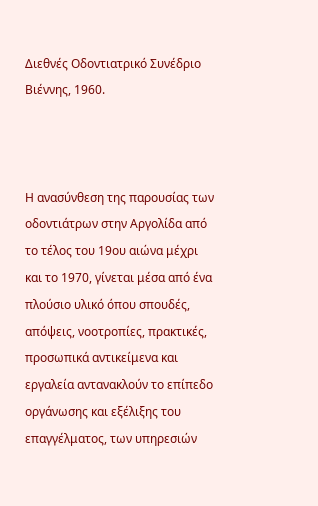Διεθνές Οδοντιατρικό Συνέδριο Βιέννης, 1960.



Η ανασύνθεση της παρουσίας των οδοντιάτρων στην Αργολίδα από το τέλος του 19ου αιώνα μέχρι και το 1970, γίνεται μέσα από ένα πλούσιο υλικό όπου σπουδές, απόψεις, νοοτροπίες, πρακτικές, προσωπικά αντικείμενα και εργαλεία αντανακλούν το επίπεδο οργάνωσης και εξέλιξης του επαγγέλματος, των υπηρεσιών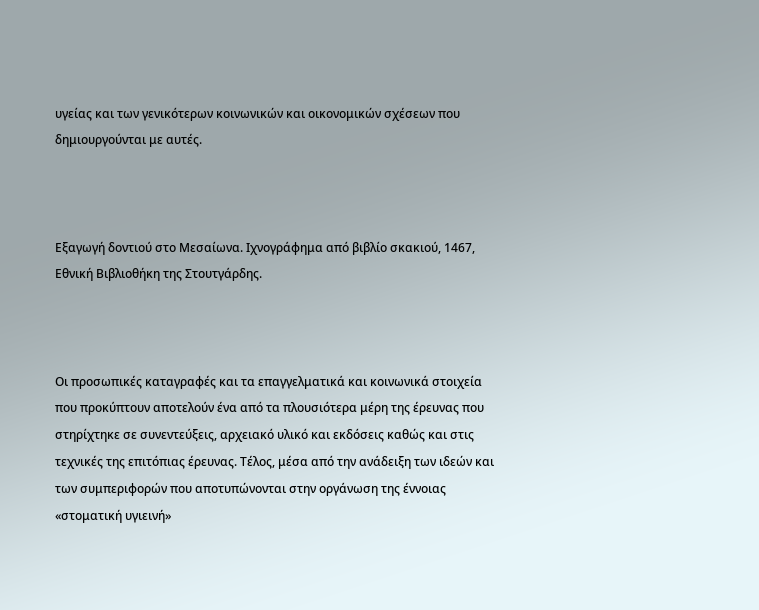υγείας και των γενικότερων κοινωνικών και οικονομικών σχέσεων που δημιουργούνται με αυτές.



Εξαγωγή δοντιού στο Μεσαίωνα. Ιχνογράφημα από βιβλίο σκακιού, 1467, Εθνική Βιβλιοθήκη της Στουτγάρδης.



Οι προσωπικές καταγραφές και τα επαγγελματικά και κοινωνικά στοιχεία που προκύπτουν αποτελούν ένα από τα πλουσιότερα μέρη της έρευνας που στηρίχτηκε σε συνεντεύξεις, αρχειακό υλικό και εκδόσεις καθώς και στις τεχνικές της επιτόπιας έρευνας. Τέλος, μέσα από την ανάδειξη των ιδεών και των συμπεριφορών που αποτυπώνονται στην οργάνωση της έννοιας «στοματική υγιεινή»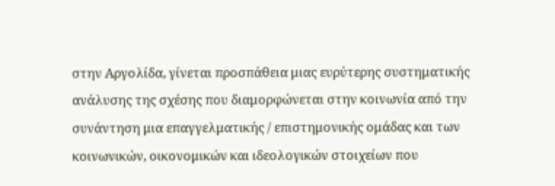στην Αργολίδα, γίνεται προσπάθεια μιας ευρύτερης συστηματικής ανάλυσης της σχέσης που διαμορφώνεται στην κοινωνία από την συνάντηση μια επαγγελματικής / επιστημονικής ομάδας και των κοινωνικών, οικονομικών και ιδεολογικών στοιχείων που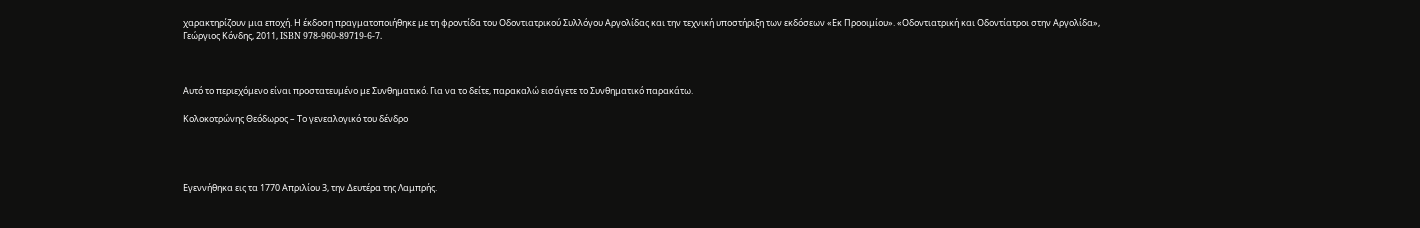χαρακτηρίζουν μια εποχή. Η έκδοση πραγματοποιήθηκε με τη φροντίδα του Οδοντιατρικού Συλλόγου Αργολίδας και την τεχνική υποστήριξη των εκδόσεων «Εκ Προοιμίου». «Οδοντιατρική και Οδοντίατροι στην Αργολίδα», Γεώργιος Κόνδης, 2011, ISBN 978-960-89719-6-7.



Αυτό το περιεχόμενο είναι προστατευμένο με Συνθηματικό. Για να το δείτε, παρακαλώ εισάγετε το Συνθηματικό παρακάτω.

Κολοκοτρώνης Θεόδωρος – Το γενεαλογικό του δένδρο




Εγεννήθηκα εις τα 1770 Απριλίου 3, την Δευτέρα της Λαμπρής.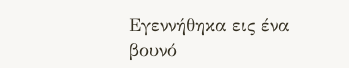Εγεννήθηκα εις ένα βουνό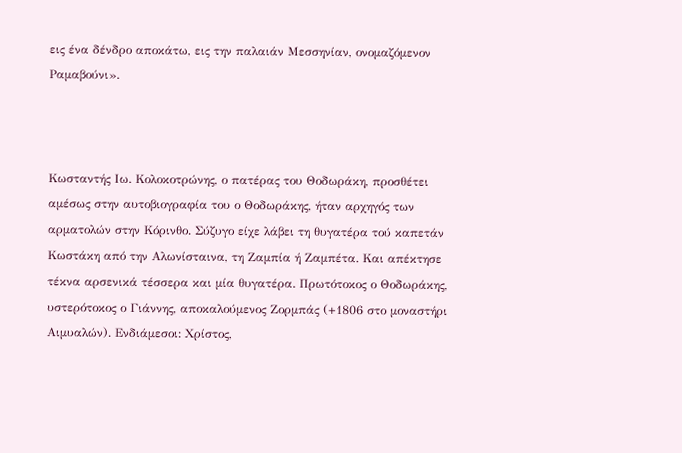εις ένα δένδρο αποκάτω, εις την παλαιάν Μεσσηνίαν, ονομαζόμενον Ραμαβούνι».



Κωσταντής Ιω. Κολοκοτρώνης, ο πατέρας του Θοδωράκη, προσθέτει αμέσως στην αυτοβιογραφία του ο Θοδωράκης, ήταν αρχηγός των αρματολών στην Κόρινθο. Σύζυγο είχε λάβει τη θυγατέρα τού καπετάν Κωστάκη από την Αλωνίσταινα, τη Ζαμπία ή Ζαμπέτα. Και απέκτησε τέκνα αρσενικά τέσσερα και μία θυγατέρα. Πρωτότοκος ο Θοδωράκης, υστερότοκος ο Γιάννης, αποκαλούμενος Ζορμπάς (+1806 στο μοναστήρι Αιμυαλών). Ενδιάμεσοι: Χρίστος,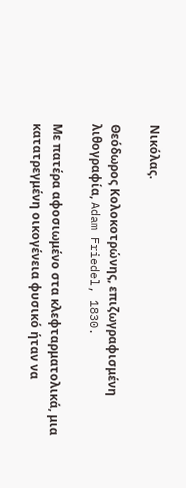Νικόλας.

Θεόδωρος Κολοκοτρώνης, επιζωγραφισμένη λιθογραφία, Adam Friedel, 1830.

Με πατέρα αφοσιωμένο στα κλεφταρματολικά, μια κατατρεγμένη οικογένεια φυσικό ήταν να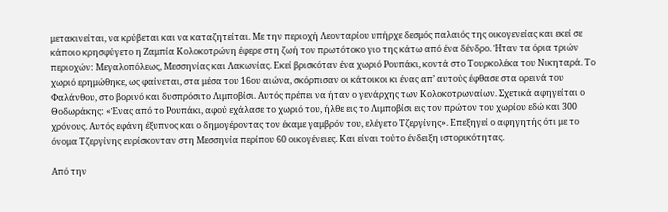μετακινείται, να κρύβεται και να καταζητείται. Με την περιοχή Λεονταρίου υπήρχε δεσμός παλαιός της οικογενείας και εκεί σε κάποιο κρησφύγετο η Ζαμπία Κολοκοτρώνη έφερε στη ζωή τον πρωτότοκο γιο της κάτω από ένα δένδρο. Ήταν τα όρια τριών περιοχών: Μεγαλοπόλεως, Μεσσηνίας και Λακωνίας. Εκεί βρισκόταν ένα χωριό Ρουπάκι, κοντά στο Τουρκολέκα του Νικηταρά. Το χωριό ερημώθηκε, ως φαίνεται, στα μέσα του 16ου αιώνα, σκόρπισαν οι κάτοικοι κι ένας απ’ αυτούς έφθασε στα ορεινά του Φαλάνθου, στο βορινό και δυσπρόσιτο Λιμποβίσι. Αυτός πρέπει να ήταν ο γενάρχης των Κολοκοτρωναίων. Σχετικά αφηγείται ο Θοδωράκης: «Ένας από το Ρουπάκι, αφού εχάλασε το χωριό του, ήλθε εις το Λιμποβίσι εις τον πρώτον του χωρίου εδώ και 300 χρόνους. Αυτός εφάνη έξυπνος και ο δημογέροντας τον έκαμε γαμβρόν του, ελέγετο Τζεργίνης». Επεξηγεί ο αφηγητής ότι με το όνομα Τζεργίνης ευρίσκονταν στη Μεσσηνία περίπου 60 οικογένειες. Και είναι τούτο ένδειξη ιστορικότητας.

Από την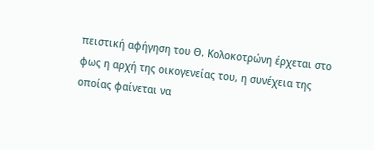πειστική αφήγηση του Θ. Κολοκοτρώνη έρχεται στο φως η αρχή της οικογενείας του, η συνέχεια της οποίας φαίνεται να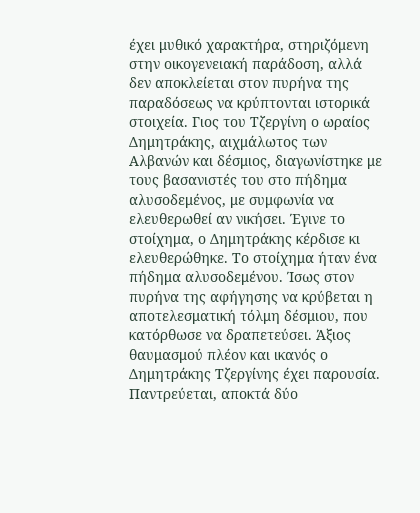έχει μυθικό χαρακτήρα, στηριζόμενη στην οικογενειακή παράδοση, αλλά δεν αποκλείεται στον πυρήνα της παραδόσεως να κρύπτονται ιστορικά στοιχεία. Γιος του Τζεργίνη ο ωραίος Δημητράκης, αιχμάλωτος των Αλβανών και δέσμιος, διαγωνίστηκε με τους βασανιστές του στο πήδημα αλυσοδεμένος, με συμφωνία να ελευθερωθεί αν νικήσει. Έγινε το στοίχημα, ο Δημητράκης κέρδισε κι ελευθερώθηκε. Το στοίχημα ήταν ένα πήδημα αλυσοδεμένου. Ίσως στον πυρήνα της αφήγησης να κρύβεται η αποτελεσματική τόλμη δέσμιου, που κατόρθωσε να δραπετεύσει. Άξιος θαυμασμού πλέον και ικανός ο Δημητράκης Τζεργίνης έχει παρουσία. Παντρεύεται, αποκτά δύο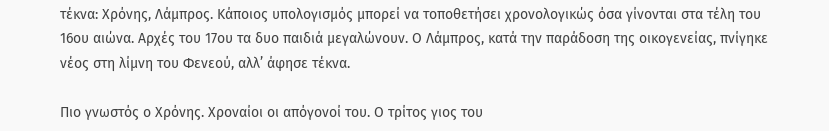τέκνα: Χρόνης, Λάμπρος. Κάποιος υπολογισμός μπορεί να τοποθετήσει χρονολογικώς όσα γίνονται στα τέλη του 16ου αιώνα. Αρχές του 17ου τα δυο παιδιά μεγαλώνουν. Ο Λάμπρος, κατά την παράδοση της οικογενείας, πνίγηκε νέος στη λίμνη του Φενεού, αλλ’ άφησε τέκνα.

Πιο γνωστός ο Χρόνης. Χροναίοι οι απόγονοί του. Ο τρίτος γιος του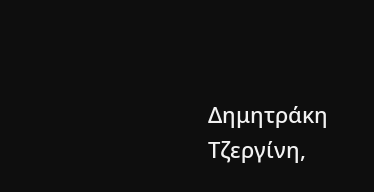Δημητράκη Τζεργίνη,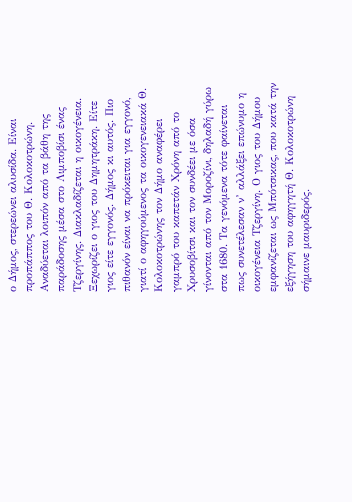ο Δήμος, στερεώνει αλυσίδα. Είναι προπάππος του Θ. Κολοκοτρώνη. Αναδύεται λοιπόν από τα βάθη της παράδοσης μέσα στο Λιμποβίσι ένας Τζεργίνης. Διακλαδίζεται η οικογένεια. Ξεχωρίζει ο γιος του Δημητράκη. Είτε γιος είτε εγγονός. Δήμος κι αυτός. Πιο πιθανόν είναι να πρόκειται για εγγονό, γιατί ο αφηγούμενος τα οικογενειακά Θ. Κολοκοτρώνης τον Δήμο αναφέρει γαμπρό του καπετάν Χρόνη από το Χρυσοβίτσι και τον συνδέει με όσα γίνονται από τον Μοροζίνι, δηλαδή γύρω στα 1680. Τα γενόμενα τότε φαίνεται πως συνετέλεσαν ν’ αλλάξει επώνυμο η οικογένεια Τζεργίνη. Ο γιος του Δήμου εμφανίζεται ως Μπότσικας, που κατά την εξήγηση του αφηγητή Θ. Κολοκοτρώνη σήμαινε μαυριδερός.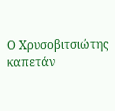Ο Χρυσοβιτσιώτης καπετάν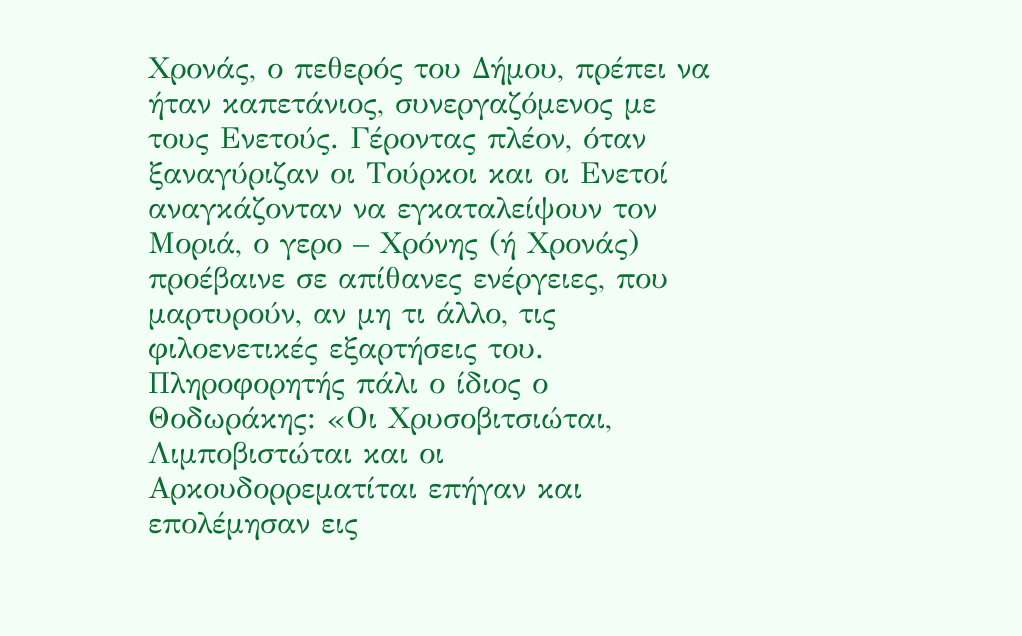Χρονάς, ο πεθερός του Δήμου, πρέπει να ήταν καπετάνιος, συνεργαζόμενος με τους Ενετούς. Γέροντας πλέον, όταν ξαναγύριζαν οι Τούρκοι και οι Ενετοί αναγκάζονταν να εγκαταλείψουν τον Μοριά, ο γερο – Χρόνης (ή Χρονάς) προέβαινε σε απίθανες ενέργειες, που μαρτυρούν, αν μη τι άλλο, τις φιλοενετικές εξαρτήσεις του. Πληροφορητής πάλι ο ίδιος ο Θοδωράκης: «Οι Χρυσοβιτσιώται, Λιμποβιστώται και οι Αρκουδορρεματίται επήγαν και επολέμησαν εις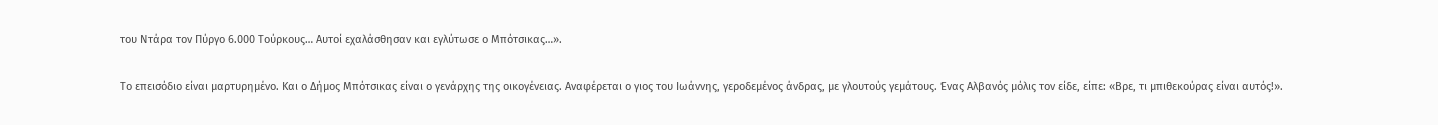του Ντάρα τον Πύργο 6.000 Τούρκους… Αυτοί εχαλάσθησαν και εγλύτωσε ο Μπότσικας…».

Το επεισόδιο είναι μαρτυρημένο. Και ο Δήμος Μπότσικας είναι ο γενάρχης της οικογένειας. Αναφέρεται ο γιος του Ιωάννης, γεροδεμένος άνδρας, με γλουτούς γεμάτους. Ένας Αλβανός μόλις τον είδε, είπε: «Βρε, τι μπιθεκούρας είναι αυτός!».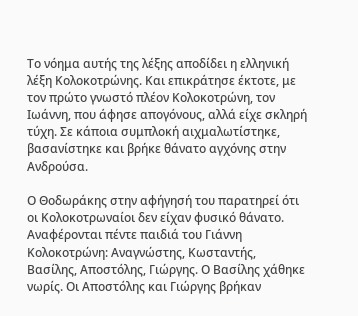Το νόημα αυτής της λέξης αποδίδει η ελληνική λέξη Κολοκοτρώνης. Και επικράτησε έκτοτε, με τον πρώτο γνωστό πλέον Κολοκοτρώνη, τον Ιωάννη, που άφησε απογόνους, αλλά είχε σκληρή τύχη. Σε κάποια συμπλοκή αιχμαλωτίστηκε, βασανίστηκε και βρήκε θάνατο αγχόνης στην Ανδρούσα.

Ο Θοδωράκης στην αφήγησή του παρατηρεί ότι οι Κολοκοτρωναίοι δεν είχαν φυσικό θάνατο. Αναφέρονται πέντε παιδιά του Γιάννη Κολοκοτρώνη: Αναγνώστης, Κωσταντής, Βασίλης, Αποστόλης, Γιώργης. Ο Βασίλης χάθηκε νωρίς. Οι Αποστόλης και Γιώργης βρήκαν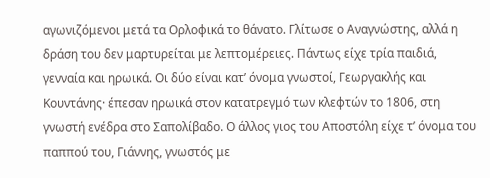αγωνιζόμενοι μετά τα Ορλοφικά το θάνατο. Γλίτωσε ο Αναγνώστης, αλλά η δράση του δεν μαρτυρείται με λεπτομέρειες. Πάντως είχε τρία παιδιά, γενναία και ηρωικά. Οι δύο είναι κατ’ όνομα γνωστοί, Γεωργακλής και Κουντάνης· έπεσαν ηρωικά στον κατατρεγμό των κλεφτών το 1806, στη γνωστή ενέδρα στο Σαπολίβαδο. Ο άλλος γιος του Αποστόλη είχε τ’ όνομα του παππού του, Γιάννης, γνωστός με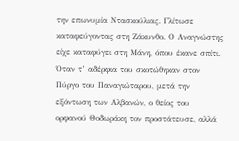την επωνυμία Ντασκούλιας. Γλίτωσε καταφεύγοντας στη Ζάκυνθο. Ο Αναγνώστης είχε καταφύγει στη Μάνη, όπου έκανε σπίτι. Όταν τ’ αδέρφια του σκοτώθηκαν στον Πύργο του Παναγιώταρου, μετά την εξόντωση των Αλβανών, ο θείος του ορφανού Θοδωράκη τον προστάτευσε, αλλά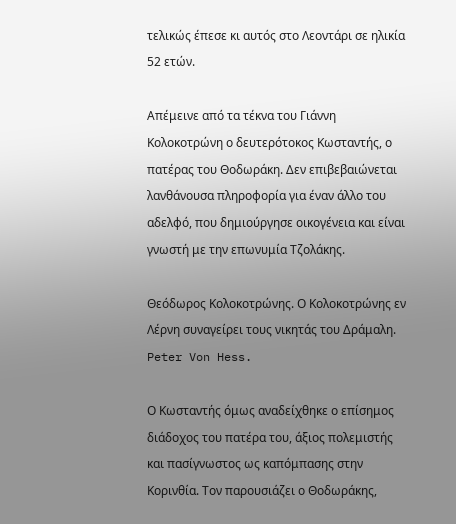τελικώς έπεσε κι αυτός στο Λεοντάρι σε ηλικία 52 ετών.

Απέμεινε από τα τέκνα του Γιάννη Κολοκοτρώνη ο δευτερότοκος Κωσταντής, ο πατέρας του Θοδωράκη. Δεν επιβεβαιώνεται λανθάνουσα πληροφορία για έναν άλλο του αδελφό, που δημιούργησε οικογένεια και είναι γνωστή με την επωνυμία Τζολάκης.

Θεόδωρος Κολοκοτρώνης. Ο Κολοκοτρώνης εν Λέρνη συναγείρει τους νικητάς του Δράμαλη. Peter Von Hess.

Ο Κωσταντής όμως αναδείχθηκε ο επίσημος διάδοχος του πατέρα του, άξιος πολεμιστής και πασίγνωστος ως καπόμπασης στην Κορινθία. Τον παρουσιάζει ο Θοδωράκης,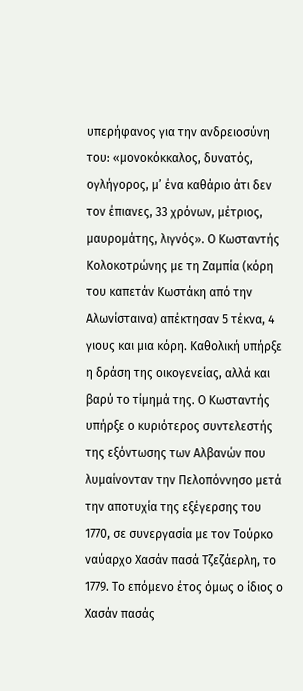υπερήφανος για την ανδρειοσύνη του: «μονοκόκκαλος, δυνατός, ογλήγορος, μ’ ένα καθάριο άτι δεν τον έπιανες, 33 χρόνων, μέτριος, μαυρομάτης, λιγνός». Ο Κωσταντής Κολοκοτρώνης με τη Ζαμπία (κόρη του καπετάν Κωστάκη από την Αλωνίσταινα) απέκτησαν 5 τέκνα, 4 γιους και μια κόρη. Καθολική υπήρξε η δράση της οικογενείας, αλλά και βαρύ το τίμημά της. Ο Κωσταντής υπήρξε ο κυριότερος συντελεστής της εξόντωσης των Αλβανών που λυμαίνονταν την Πελοπόννησο μετά την αποτυχία της εξέγερσης του 1770, σε συνεργασία με τον Τούρκο ναύαρχο Χασάν πασά Τζεζάερλη, το 1779. Το επόμενο έτος όμως ο ίδιος ο Χασάν πασάς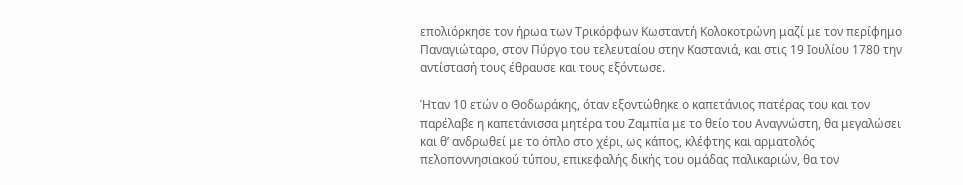επολιόρκησε τον ήρωα των Τρικόρφων Κωσταντή Κολοκοτρώνη μαζί με τον περίφημο Παναγιώταρο, στον Πύργο του τελευταίου στην Καστανιά, και στις 19 Ιουλίου 1780 την αντίστασή τους έθραυσε και τους εξόντωσε.

Ήταν 10 ετών ο Θοδωράκης, όταν εξοντώθηκε ο καπετάνιος πατέρας του και τον παρέλαβε η καπετάνισσα μητέρα του Ζαμπία με το θείο του Αναγνώστη, θα μεγαλώσει και θ’ ανδρωθεί με το όπλο στο χέρι, ως κάπος, κλέφτης και αρματολός πελοποννησιακού τύπου, επικεφαλής δικής του ομάδας παλικαριών, θα τον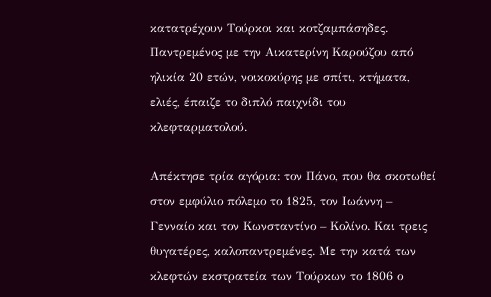κατατρέχουν Τούρκοι και κοτζαμπάσηδες. Παντρεμένος με την Αικατερίνη Καρούζου από ηλικία 20 ετών, νοικοκύρης με σπίτι, κτήματα, ελιές, έπαιζε το διπλό παιχνίδι του κλεφταρματολού.

Απέκτησε τρία αγόρια: τον Πάνο, που θα σκοτωθεί στον εμφύλιο πόλεμο το 1825, τον Ιωάννη – Γενναίο και τον Κωνσταντίνο – Κολίνο. Και τρεις θυγατέρες, καλοπαντρεμένες. Με την κατά των κλεφτών εκστρατεία των Τούρκων το 1806 ο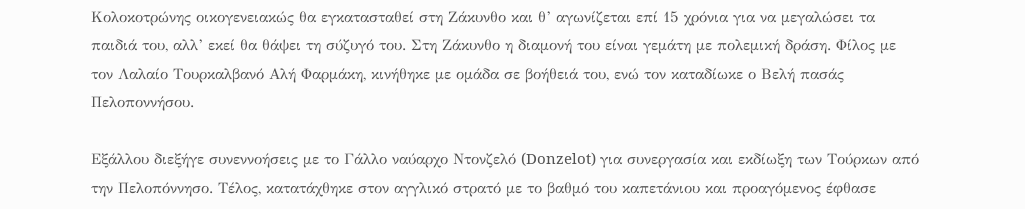Κολοκοτρώνης οικογενειακώς θα εγκατασταθεί στη Ζάκυνθο και θ’ αγωνίζεται επί 15 χρόνια για να μεγαλώσει τα παιδιά του, αλλ’ εκεί θα θάψει τη σύζυγό του. Στη Ζάκυνθο η διαμονή του είναι γεμάτη με πολεμική δράση. Φίλος με τον Λαλαίο Τουρκαλβανό Αλή Φαρμάκη, κινήθηκε με ομάδα σε βοήθειά του, ενώ τον καταδίωκε ο Βελή πασάς Πελοποννήσου.

Εξάλλου διεξήγε συνεννοήσεις με το Γάλλο ναύαρχο Ντονζελό (Donzelot) για συνεργασία και εκδίωξη των Τούρκων από την Πελοπόννησο. Τέλος, κατατάχθηκε στον αγγλικό στρατό με το βαθμό του καπετάνιου και προαγόμενος έφθασε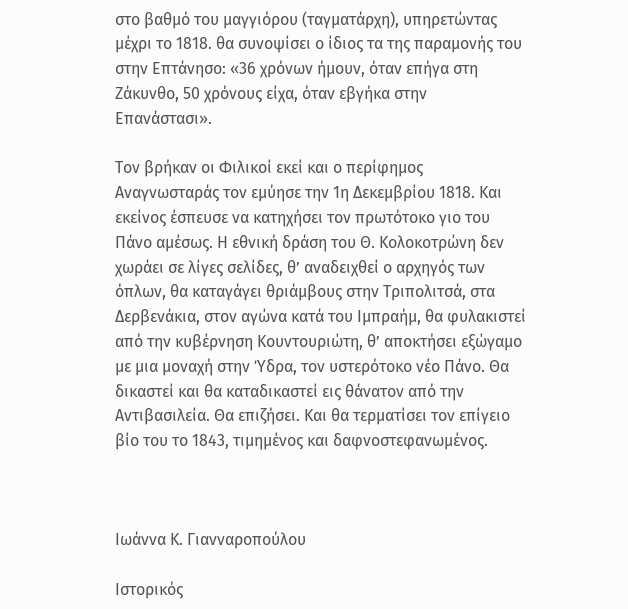στο βαθμό του μαγγιόρου (ταγματάρχη), υπηρετώντας μέχρι το 1818. θα συνοψίσει ο ίδιος τα της παραμονής του στην Επτάνησο: «36 χρόνων ήμουν, όταν επήγα στη Ζάκυνθο, 50 χρόνους είχα, όταν εβγήκα στην Επανάστασι».

Τον βρήκαν οι Φιλικοί εκεί και ο περίφημος Αναγνωσταράς τον εμύησε την 1η Δεκεμβρίου 1818. Και εκείνος έσπευσε να κατηχήσει τον πρωτότοκο γιο του Πάνο αμέσως. Η εθνική δράση του Θ. Κολοκοτρώνη δεν χωράει σε λίγες σελίδες, θ’ αναδειχθεί ο αρχηγός των όπλων, θα καταγάγει θριάμβους στην Τριπολιτσά, στα Δερβενάκια, στον αγώνα κατά του Ιμπραήμ, θα φυλακιστεί από την κυβέρνηση Κουντουριώτη, θ’ αποκτήσει εξώγαμο με μια μοναχή στην Ύδρα, τον υστερότοκο νέο Πάνο. Θα δικαστεί και θα καταδικαστεί εις θάνατον από την Αντιβασιλεία. Θα επιζήσει. Και θα τερματίσει τον επίγειο βίο του το 1843, τιμημένος και δαφνοστεφανωμένος.



Ιωάννα Κ. Γιανναροπούλου

Ιστορικός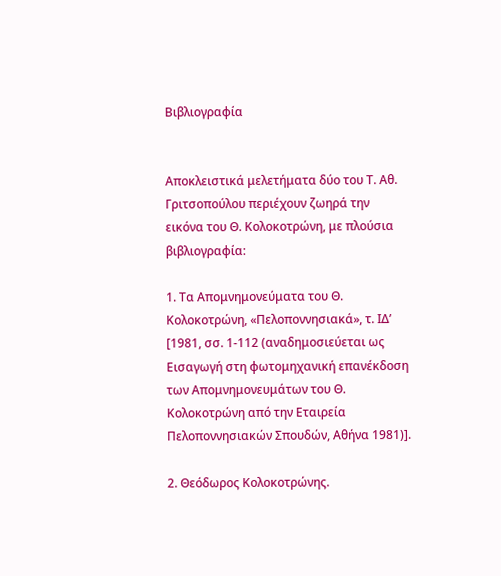Βιβλιογραφία


Αποκλειστικά μελετήματα δύο του Τ. Αθ. Γριτσοπούλου περιέχουν ζωηρά την εικόνα του Θ. Κολοκοτρώνη, με πλούσια βιβλιογραφία:

1. Τα Απομνημονεύματα του Θ. Κολοκοτρώνη, «Πελοποννησιακά», τ. ΙΔ’ [1981, σσ. 1-112 (αναδημοσιεύεται ως Εισαγωγή στη φωτομηχανική επανέκδοση των Απομνημονευμάτων του Θ. Κολοκοτρώνη από την Εταιρεία Πελοποννησιακών Σπουδών, Αθήνα 1981)].

2. Θεόδωρος Κολοκοτρώνης.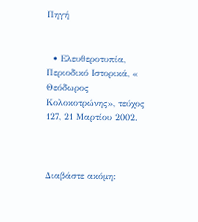Πηγή


  • Ελευθεροτυπία, Περιοδικό Ιστορικά, « Θεόδωρος Κολοκοτρώνης», τεύχος 127, 21 Μαρτίου 2002.



Διαβάστε ακόμη: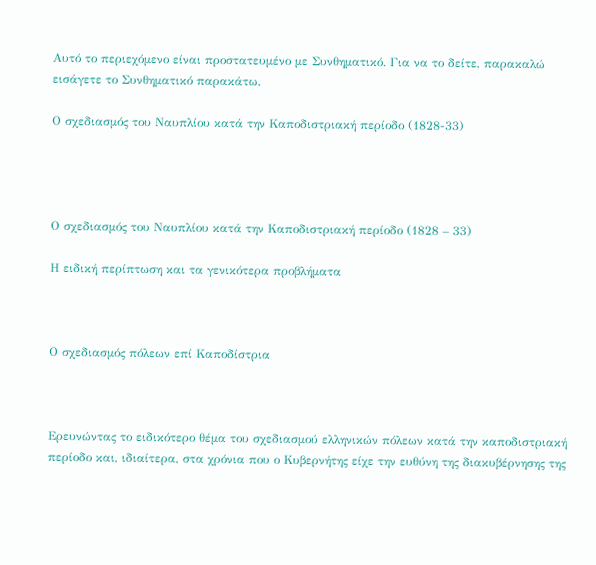Αυτό το περιεχόμενο είναι προστατευμένο με Συνθηματικό. Για να το δείτε, παρακαλώ εισάγετε το Συνθηματικό παρακάτω.

Ο σχεδιασμός του Ναυπλίου κατά την Καποδιστριακή περίοδο (1828-33)




Ο σχεδιασμός του Ναυπλίου κατά την Καποδιστριακή περίοδο (1828 – 33)

Η ειδική περίπτωση και τα γενικότερα προβλήματα



Ο σχεδιασμός πόλεων επί Καποδίστρια



Ερευνώντας το ειδικότερο θέμα του σχεδιασμού ελληνικών πόλεων κατά την καποδιστριακή περίοδο και, ιδιαίτερα, στα χρόνια που ο Κυβερνήτης είχε την ευθύνη της διακυβέρνησης της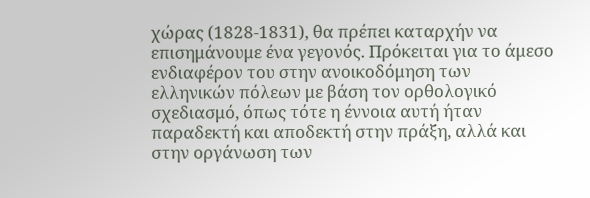χώρας (1828-1831), θα πρέπει καταρχήν να επισημάνουμε ένα γεγονός. Πρόκειται για το άμεσο ενδιαφέρον του στην ανοικοδόμηση των ελληνικών πόλεων με βάση τον ορθολογικό σχεδιασμό, όπως τότε η έννοια αυτή ήταν παραδεκτή και αποδεκτή στην πράξη, αλλά και στην οργάνωση των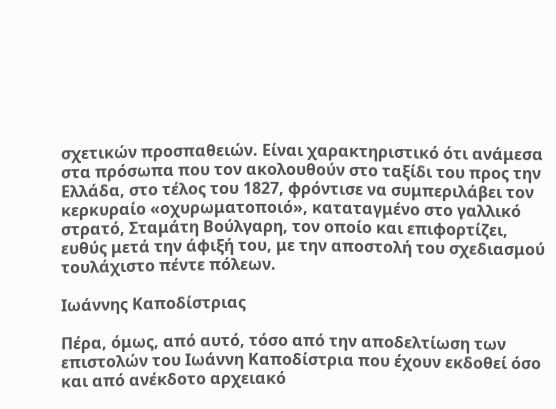σχετικών προσπαθειών. Είναι χαρακτηριστικό ότι ανάμεσα στα πρόσωπα που τον ακολουθούν στο ταξίδι του προς την Ελλάδα, στο τέλος του 1827, φρόντισε να συμπεριλάβει τον κερκυραίο «οχυρωματοποιό», καταταγμένο στο γαλλικό στρατό, Σταμάτη Βούλγαρη, τον οποίο και επιφορτίζει, ευθύς μετά την άφιξή του, με την αποστολή του σχεδιασμού τουλάχιστο πέντε πόλεων.

Ιωάννης Καποδίστριας

Πέρα, όμως, από αυτό, τόσο από την αποδελτίωση των επιστολών του Iωάννη Καποδίστρια που έχουν εκδοθεί όσο και από ανέκδοτο αρχειακό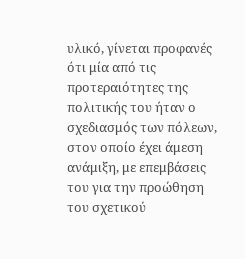υλικό, γίνεται προφανές ότι μία από τις προτεραιότητες της πολιτικής του ήταν ο σχεδιασμός των πόλεων, στον οποίο έχει άμεση ανάμιξη, με επεμβάσεις του για την προώθηση του σχετικού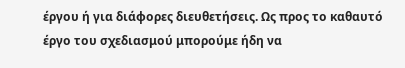έργου ή για διάφορες διευθετήσεις. Ως προς το καθαυτό έργο του σχεδιασμού μπορούμε ήδη να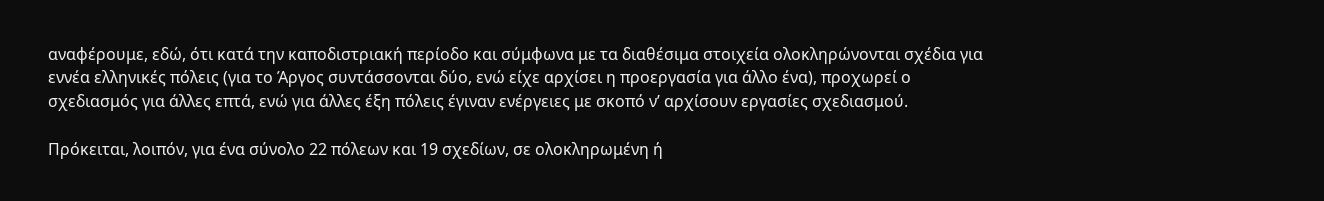αναφέρουμε, εδώ, ότι κατά την καποδιστριακή περίοδο και σύμφωνα με τα διαθέσιμα στοιχεία ολοκληρώνονται σχέδια για εννέα ελληνικές πόλεις (για το Άργος συντάσσονται δύο, ενώ είχε αρχίσει η προεργασία για άλλο ένα), προχωρεί ο σχεδιασμός για άλλες επτά, ενώ για άλλες έξη πόλεις έγιναν ενέργειες με σκοπό ν’ αρχίσουν εργασίες σχεδιασμού.

Πρόκειται, λοιπόν, για ένα σύνολο 22 πόλεων και 19 σχεδίων, σε ολοκληρωμένη ή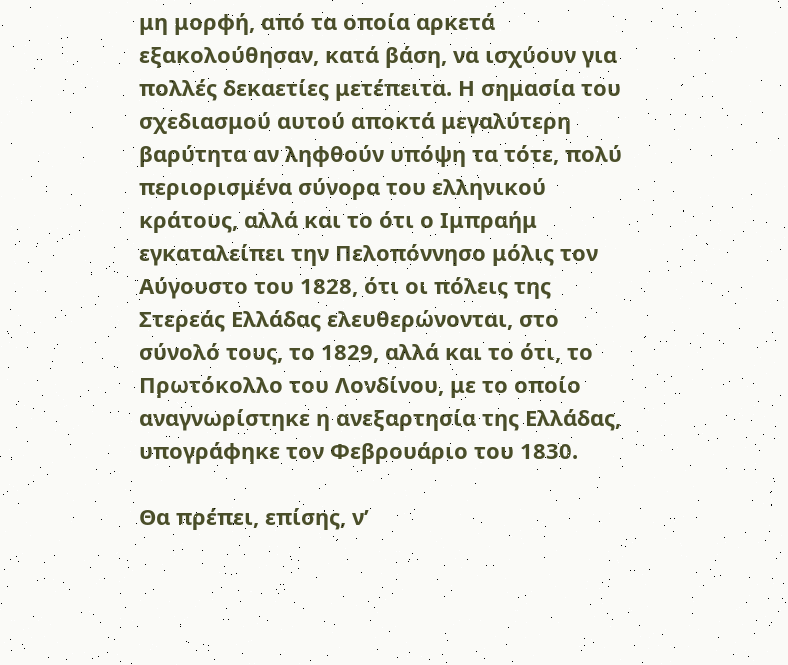μη μορφή, από τα οποία αρκετά εξακολούθησαν, κατά βάση, να ισχύουν για πολλές δεκαετίες μετέπειτα. Η σημασία του σχεδιασμού αυτού αποκτά μεγαλύτερη βαρύτητα αν ληφθούν υπόψη τα τότε, πολύ περιορισμένα σύνορα του ελληνικού κράτους, αλλά και το ότι ο Ιμπραήμ εγκαταλείπει την Πελοπόννησο μόλις τον Αύγουστο του 1828, ότι οι πόλεις της Στερεάς Ελλάδας ελευθερώνονται, στο σύνολό τους, το 1829, αλλά και το ότι, το Πρωτόκολλο του Λονδίνου, με το οποίο αναγνωρίστηκε η ανεξαρτησία της Ελλάδας, υπογράφηκε τον Φεβρουάριο του 1830.

Θα πρέπει, επίσης, ν’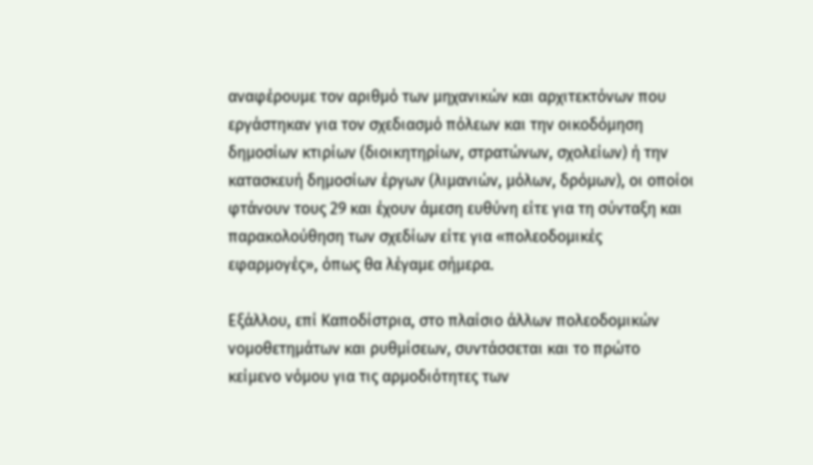αναφέρουμε τον αριθμό των μηχανικών και αρχιτεκτόνων που εργάστηκαν για τον σχεδιασμό πόλεων και την οικοδόμηση δημοσίων κτιρίων (διοικητηρίων, στρατώνων, σχολείων) ή την κατασκευή δημοσίων έργων (λιμανιών, μόλων, δρόμων), οι οποίοι φτάνουν τους 29 και έχουν άμεση ευθύνη είτε για τη σύνταξη και παρακολούθηση των σχεδίων είτε για «πολεοδομικές εφαρμογές», όπως θα λέγαμε σήμερα.

Εξάλλου, επί Καποδίστρια, στο πλαίσιο άλλων πολεοδομικών νομοθετημάτων και ρυθμίσεων, συντάσσεται και το πρώτο κείμενο νόμου για τις αρμοδιότητες των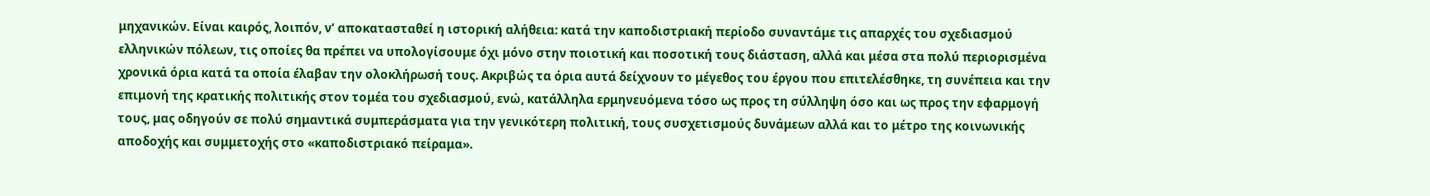μηχανικών. Είναι καιρός, λοιπόν, ν’ αποκατασταθεί η ιστορική αλήθεια: κατά την καποδιστριακή περίοδο συναντάμε τις απαρχές του σχεδιασμού ελληνικών πόλεων, τις οποίες θα πρέπει να υπολογίσουμε όχι μόνο στην ποιοτική και ποσοτική τους διάσταση, αλλά και μέσα στα πολύ περιορισμένα χρονικά όρια κατά τα οποία έλαβαν την ολοκλήρωσή τους. Ακριβώς τα όρια αυτά δείχνουν το μέγεθος του έργου που επιτελέσθηκε, τη συνέπεια και την επιμονή της κρατικής πολιτικής στον τομέα του σχεδιασμού, ενώ, κατάλληλα ερμηνευόμενα τόσο ως προς τη σύλληψη όσο και ως προς την εφαρμογή τους, μας οδηγούν σε πολύ σημαντικά συμπεράσματα για την γενικότερη πολιτική, τους συσχετισμούς δυνάμεων αλλά και το μέτρο της κοινωνικής αποδοχής και συμμετοχής στο «καποδιστριακό πείραμα».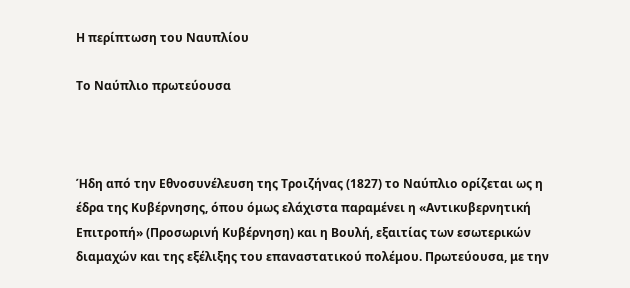Η περίπτωση του Ναυπλίου

Το Ναύπλιο πρωτεύουσα



Ήδη από την Εθνοσυνέλευση της Τροιζήνας (1827) το Ναύπλιο ορίζεται ως η έδρα της Κυβέρνησης, όπου όμως ελάχιστα παραμένει η «Αντικυβερνητική Επιτροπή» (Προσωρινή Κυβέρνηση) και η Βουλή, εξαιτίας των εσωτερικών διαμαχών και της εξέλιξης του επαναστατικού πολέμου. Πρωτεύουσα, με την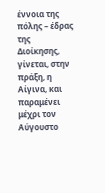έννοια της πόλης – έδρας της Διοίκησης, γίνεται, στην πράξη, η Αίγινα, και παραμένει μέχρι τον Αύγουστο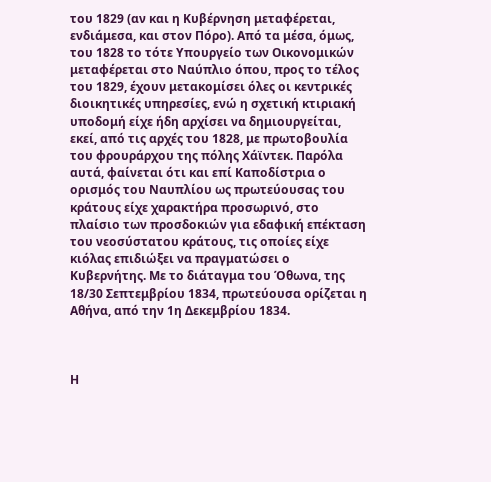του 1829 (αν και η Κυβέρνηση μεταφέρεται, ενδιάμεσα, και στον Πόρο). Από τα μέσα, όμως, του 1828 το τότε Υπουργείο των Οικονομικών μεταφέρεται στο Ναύπλιο όπου, προς το τέλος του 1829, έχουν μετακομίσει όλες οι κεντρικές διοικητικές υπηρεσίες, ενώ η σχετική κτιριακή υποδομή είχε ήδη αρχίσει να δημιουργείται, εκεί, από τις αρχές του 1828, με πρωτοβουλία του φρουράρχου της πόλης Χάϊντεκ. Παρόλα αυτά, φαίνεται ότι και επί Καποδίστρια ο ορισμός του Ναυπλίου ως πρωτεύουσας του κράτους είχε χαρακτήρα προσωρινό, στο πλαίσιο των προσδοκιών για εδαφική επέκταση του νεοσύστατου κράτους, τις οποίες είχε κιόλας επιδιώξει να πραγματώσει ο Κυβερνήτης. Με το διάταγμα του Όθωνα, της 18/30 Σεπτεμβρίου 1834, πρωτεύουσα ορίζεται η Αθήνα, από την 1η Δεκεμβρίου 1834.



Η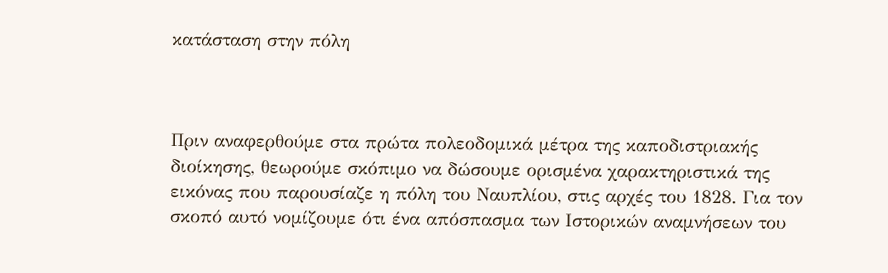κατάσταση στην πόλη



Πριν αναφερθούμε στα πρώτα πολεοδομικά μέτρα της καποδιστριακής διοίκησης, θεωρούμε σκόπιμο να δώσουμε ορισμένα χαρακτηριστικά της εικόνας που παρουσίαζε η πόλη του Ναυπλίου, στις αρχές του 1828. Για τον σκοπό αυτό νομίζουμε ότι ένα απόσπασμα των Ιστορικών αναμνήσεων του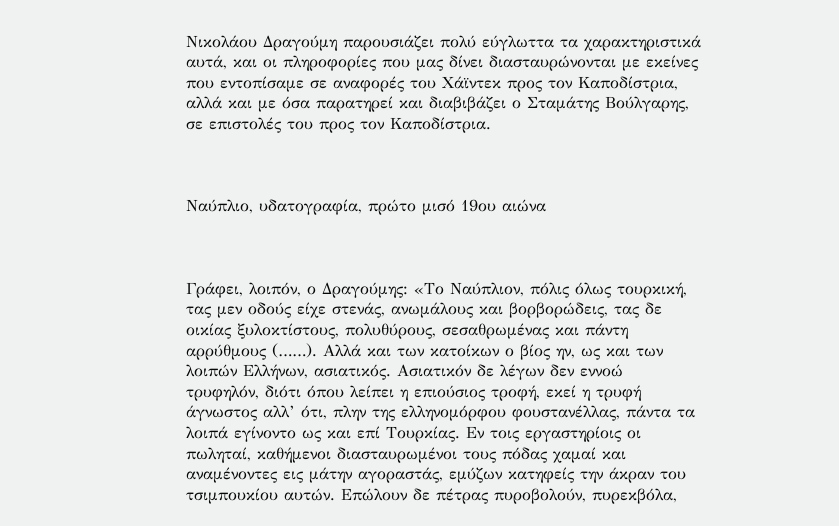Νικολάου Δραγούμη παρουσιάζει πολύ εύγλωττα τα χαρακτηριστικά αυτά, και οι πληροφορίες που μας δίνει διασταυρώνονται με εκείνες που εντοπίσαμε σε αναφορές του Χάϊντεκ προς τον Καποδίστρια, αλλά και με όσα παρατηρεί και διαβιβάζει ο Σταμάτης Βούλγαρης, σε επιστολές του προς τον Καποδίστρια.



Ναύπλιο, υδατογραφία, πρώτο μισό 19ου αιώνα



Γράφει, λοιπόν, ο Δραγούμης: «Το Ναύπλιον, πόλις όλως τουρκική, τας μεν οδούς είχε στενάς, ανωμάλους και βορβορώδεις, τας δε οικίας ξυλοκτίστους, πολυθύρους, σεσαθρωμένας και πάντη αρρύθμους (……). Αλλά και των κατοίκων ο βίος ην, ως και των λοιπών Ελλήνων, ασιατικός. Ασιατικόν δε λέγων δεν εννοώ τρυφηλόν, διότι όπου λείπει η επιούσιος τροφή, εκεί η τρυφή άγνωστος αλλ’ ότι, πλην της ελληνομόρφου φουστανέλλας, πάντα τα λοιπά εγίνοντο ως και επί Τουρκίας. Εν τοις εργαστηρίοις οι πωληταί, καθήμενοι διασταυρωμένοι τους πόδας χαμαί και αναμένοντες εις μάτην αγοραστάς, εμύζων κατηφείς την άκραν του τσιμπουκίου αυτών. Επώλουν δε πέτρας πυροβολούν, πυρεκβόλα,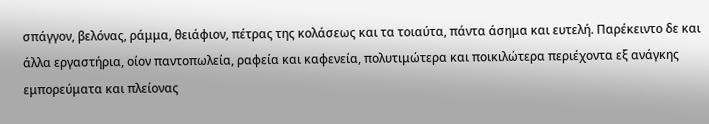σπάγγον, βελόνας, ράμμα, θειάφιον, πέτρας της κολάσεως και τα τοιαύτα, πάντα άσημα και ευτελή. Παρέκειντο δε και άλλα εργαστήρια, οίον παντοπωλεία, ραφεία και καφενεία, πολυτιμώτερα και ποικιλώτερα περιέχοντα εξ ανάγκης εμπορεύματα και πλείονας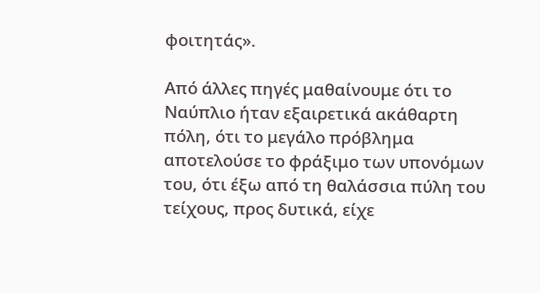φοιτητάς».

Από άλλες πηγές μαθαίνουμε ότι το Ναύπλιο ήταν εξαιρετικά ακάθαρτη πόλη, ότι το μεγάλο πρόβλημα αποτελούσε το φράξιμο των υπονόμων του, ότι έξω από τη θαλάσσια πύλη του τείχους, προς δυτικά, είχε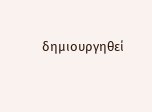δημιουργηθεί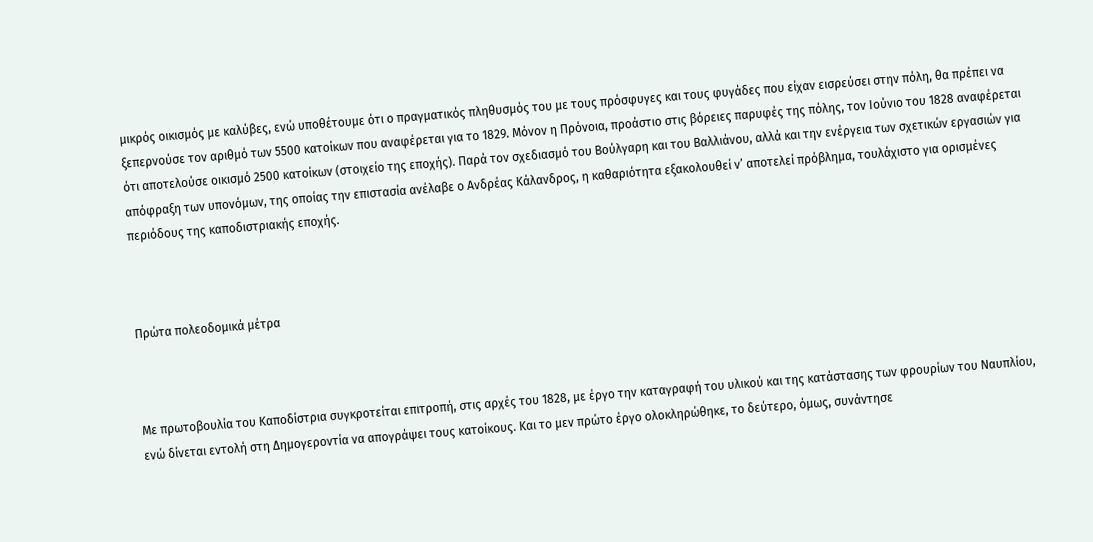μικρός οικισμός με καλύβες, ενώ υποθέτουμε ότι ο πραγματικός πληθυσμός του με τους πρόσφυγες και τους φυγάδες που είχαν εισρεύσει στην πόλη, θα πρέπει να ξεπερνούσε τον αριθμό των 5500 κατοίκων που αναφέρεται για το 1829. Μόνον η Πρόνοια, προάστιο στις βόρειες παρυφές της πόλης, τον Ιούνιο του 1828 αναφέρεται ότι αποτελούσε οικισμό 2500 κατοίκων (στοιχείο της εποχής). Παρά τον σχεδιασμό του Βούλγαρη και του Βαλλιάνου, αλλά και την ενέργεια των σχετικών εργασιών για απόφραξη των υπονόμων, της οποίας την επιστασία ανέλαβε ο Ανδρέας Κάλανδρος, η καθαριότητα εξακολουθεί ν’ αποτελεί πρόβλημα, τουλάχιστο για ορισμένες περιόδους της καποδιστριακής εποχής.



Πρώτα πολεοδομικά μέτρα



Με πρωτοβουλία του Καποδίστρια συγκροτείται επιτροπή, στις αρχές του 1828, με έργο την καταγραφή του υλικού και της κατάστασης των φρουρίων του Ναυπλίου, ενώ δίνεται εντολή στη Δημογεροντία να απογράψει τους κατοίκους. Και το μεν πρώτο έργο ολοκληρώθηκε, το δεύτερο, όμως, συνάντησε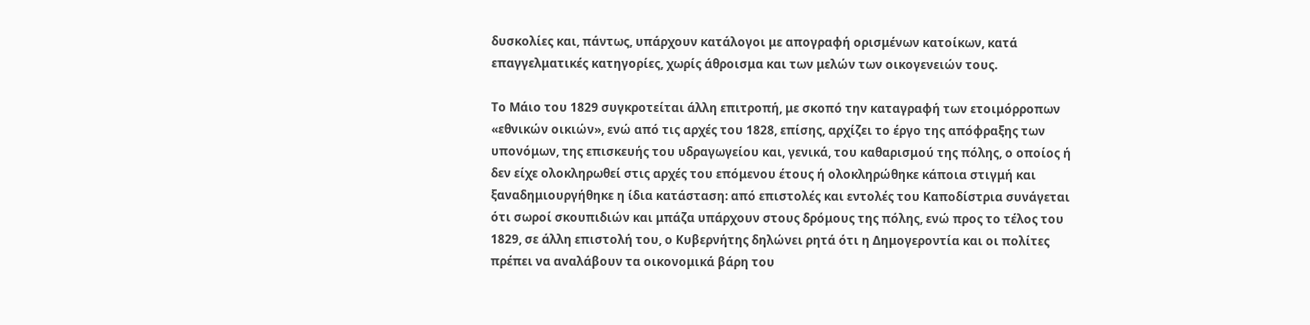δυσκολίες και, πάντως, υπάρχουν κατάλογοι με απογραφή ορισμένων κατοίκων, κατά επαγγελματικές κατηγορίες, χωρίς άθροισμα και των μελών των οικογενειών τους.

Το Μάιο του 1829 συγκροτείται άλλη επιτροπή, με σκοπό την καταγραφή των ετοιμόρροπων «εθνικών οικιών», ενώ από τις αρχές του 1828, επίσης, αρχίζει το έργο της απόφραξης των υπονόμων, της επισκευής του υδραγωγείου και, γενικά, του καθαρισμού της πόλης, ο οποίος ή δεν είχε ολοκληρωθεί στις αρχές του επόμενου έτους ή ολοκληρώθηκε κάποια στιγμή και ξαναδημιουργήθηκε η ίδια κατάσταση: από επιστολές και εντολές του Καποδίστρια συνάγεται ότι σωροί σκουπιδιών και μπάζα υπάρχουν στους δρόμους της πόλης, ενώ προς το τέλος του 1829, σε άλλη επιστολή του, ο Κυβερνήτης δηλώνει ρητά ότι η Δημογεροντία και οι πολίτες πρέπει να αναλάβουν τα οικονομικά βάρη του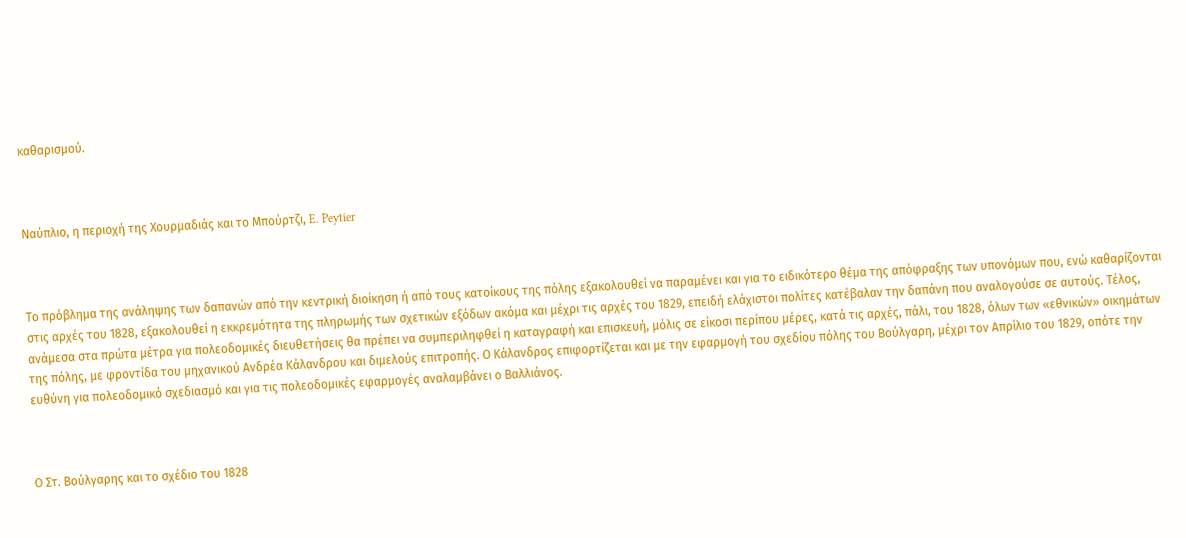καθαρισμού.



Ναύπλιο, η περιοχή της Χουρμαδιάς και το Μπούρτζι, E. Peytier



Το πρόβλημα της ανάληψης των δαπανών από την κεντρική διοίκηση ή από τους κατοίκους της πόλης εξακολουθεί να παραμένει και για το ειδικότερο θέμα της απόφραξης των υπονόμων που, ενώ καθαρίζονται στις αρχές του 1828, εξακολουθεί η εκκρεμότητα της πληρωμής των σχετικών εξόδων ακόμα και μέχρι τις αρχές του 1829, επειδή ελάχιστοι πολίτες κατέβαλαν την δαπάνη που αναλογούσε σε αυτούς. Τέλος, ανάμεσα στα πρώτα μέτρα για πολεοδομικές διευθετήσεις θα πρέπει να συμπεριληφθεί η καταγραφή και επισκευή, μόλις σε είκοσι περίπου μέρες, κατά τις αρχές, πάλι, του 1828, όλων των «εθνικών» οικημάτων της πόλης, με φροντίδα του μηχανικού Ανδρέα Κάλανδρου και διμελούς επιτροπής. Ο Κάλανδρος επιφορτίζεται και με την εφαρμογή του σχεδίου πόλης του Βούλγαρη, μέχρι τον Απρίλιο του 1829, οπότε την ευθύνη για πολεοδομικό σχεδιασμό και για τις πολεοδομικές εφαρμογές αναλαμβάνει ο Βαλλιάνος.



Ο Στ. Βούλγαρης και το σχέδιο του 1828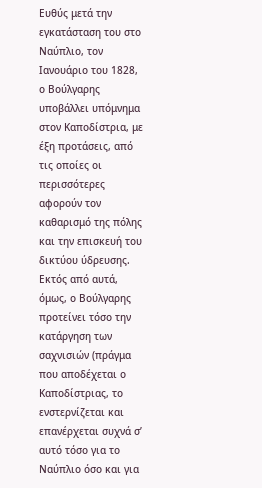Ευθύς μετά την εγκατάσταση του στο Ναύπλιο, τον Ιανουάριο του 1828, ο Βούλγαρης υποβάλλει υπόμνημα στον Καποδίστρια, με έξη προτάσεις, από τις οποίες οι περισσότερες αφορούν τον καθαρισμό της πόλης και την επισκευή του δικτύου ύδρευσης. Εκτός από αυτά, όμως, ο Βούλγαρης προτείνει τόσο την κατάργηση των σαχνισιών (πράγμα που αποδέχεται ο Καποδίστριας, το ενστερνίζεται και επανέρχεται συχνά σ’ αυτό τόσο για το Ναύπλιο όσο και για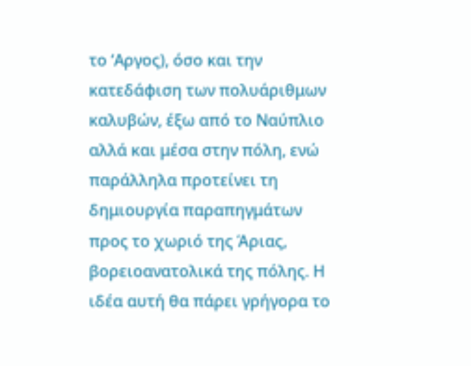το ‘Αργος), όσο και την κατεδάφιση των πολυάριθμων καλυβών, έξω από το Ναύπλιο αλλά και μέσα στην πόλη, ενώ παράλληλα προτείνει τη δημιουργία παραπηγμάτων προς το χωριό της Άριας, βορειοανατολικά της πόλης. Η ιδέα αυτή θα πάρει γρήγορα το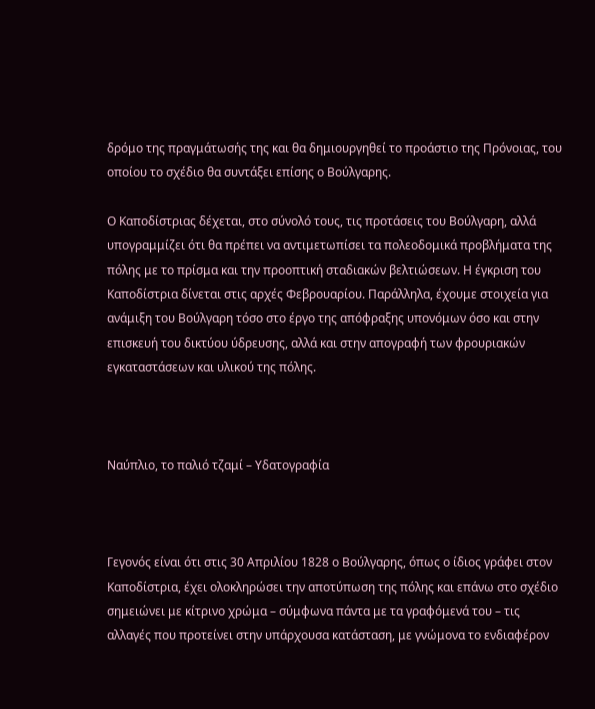δρόμο της πραγμάτωσής της και θα δημιουργηθεί το προάστιο της Πρόνοιας, του οποίου το σχέδιο θα συντάξει επίσης ο Βούλγαρης.

Ο Καποδίστριας δέχεται, στο σύνολό τους, τις προτάσεις του Βούλγαρη, αλλά υπογραμμίζει ότι θα πρέπει να αντιμετωπίσει τα πολεοδομικά προβλήματα της πόλης με το πρίσμα και την προοπτική σταδιακών βελτιώσεων. Η έγκριση του Καποδίστρια δίνεται στις αρχές Φεβρουαρίου. Παράλληλα, έχουμε στοιχεία για ανάμιξη του Βούλγαρη τόσο στο έργο της απόφραξης υπονόμων όσο και στην επισκευή του δικτύου ύδρευσης, αλλά και στην απογραφή των φρουριακών εγκαταστάσεων και υλικού της πόλης.



Ναύπλιο, το παλιό τζαμί – Υδατογραφία



Γεγονός είναι ότι στις 30 Απριλίου 1828 ο Βούλγαρης, όπως ο ίδιος γράφει στον Καποδίστρια, έχει ολοκληρώσει την αποτύπωση της πόλης και επάνω στο σχέδιο σημειώνει με κίτρινο χρώμα – σύμφωνα πάντα με τα γραφόμενά του – τις αλλαγές που προτείνει στην υπάρχουσα κατάσταση, με γνώμονα το ενδιαφέρον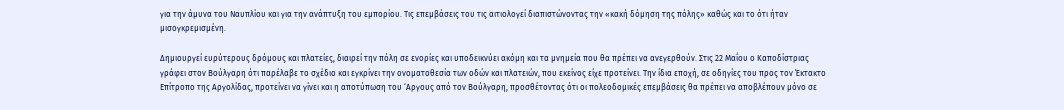για την άμυνα του Ναυπλίου και για την ανάπτυξη του εμπορίου. Τις επεμβάσεις του τις αιτιολογεί διαπιστώνοντας την «κακή δόμηση της πόλης» καθώς και το ότι ήταν μισογκρεμισμένη.

Δημιουργεί ευρύτερους δρόμους και πλατείες, διαιρεί την πόλη σε ενορίες και υποδεικνύει ακόμη και τα μνημεία που θα πρέπει να ανεγερθούν. Στις 22 Μαΐου ο Καποδίστριας γράφει στον Βούλγαρη ότι παρέλαβε το σχέδιο και εγκρίνει την ονοματοθεσία των οδών και πλατειών, που εκείνος είχε προτείνει. Την ίδια εποχή, σε οδηγίες του προς τον Έκτακτο Επίτροπο της Αργολίδας, προτείνει να γίνει και η αποτύπωση του ‘Αργους από τον Βούλγαρη, προσθέτοντας ότι οι πολεοδομικές επεμβάσεις θα πρέπει να αποβλέπουν μόνο σε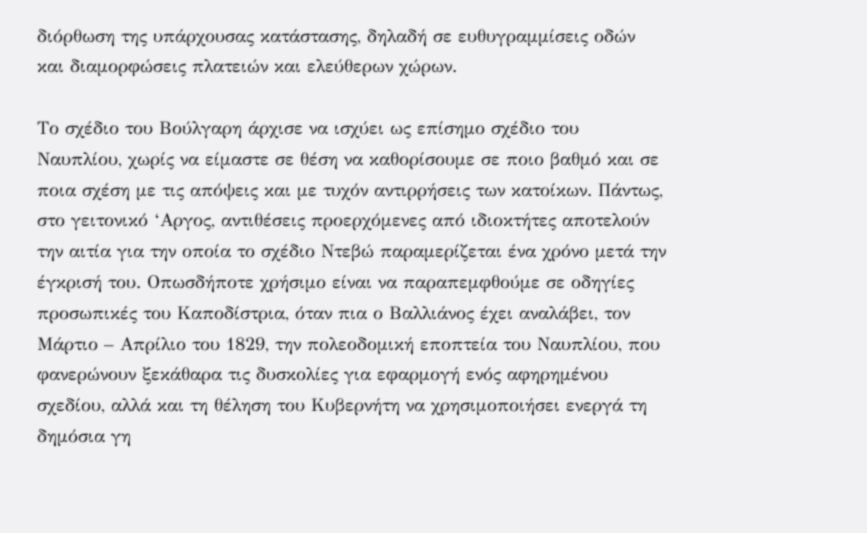διόρθωση της υπάρχουσας κατάστασης, δηλαδή σε ευθυγραμμίσεις οδών και διαμορφώσεις πλατειών και ελεύθερων χώρων.

Το σχέδιο του Βούλγαρη άρχισε να ισχύει ως επίσημο σχέδιο του Ναυπλίου, χωρίς να είμαστε σε θέση να καθορίσουμε σε ποιο βαθμό και σε ποια σχέση με τις απόψεις και με τυχόν αντιρρήσεις των κατοίκων. Πάντως, στο γειτονικό ‘Αργος, αντιθέσεις προερχόμενες από ιδιοκτήτες αποτελούν την αιτία για την οποία το σχέδιο Ντεβώ παραμερίζεται ένα χρόνο μετά την έγκρισή του. Οπωσδήποτε χρήσιμο είναι να παραπεμφθούμε σε οδηγίες προσωπικές του Καποδίστρια, όταν πια ο Βαλλιάνος έχει αναλάβει, τον Μάρτιο – Απρίλιο του 1829, την πολεοδομική εποπτεία του Ναυπλίου, που φανερώνουν ξεκάθαρα τις δυσκολίες για εφαρμογή ενός αφηρημένου σχεδίου, αλλά και τη θέληση του Κυβερνήτη να χρησιμοποιήσει ενεργά τη δημόσια γη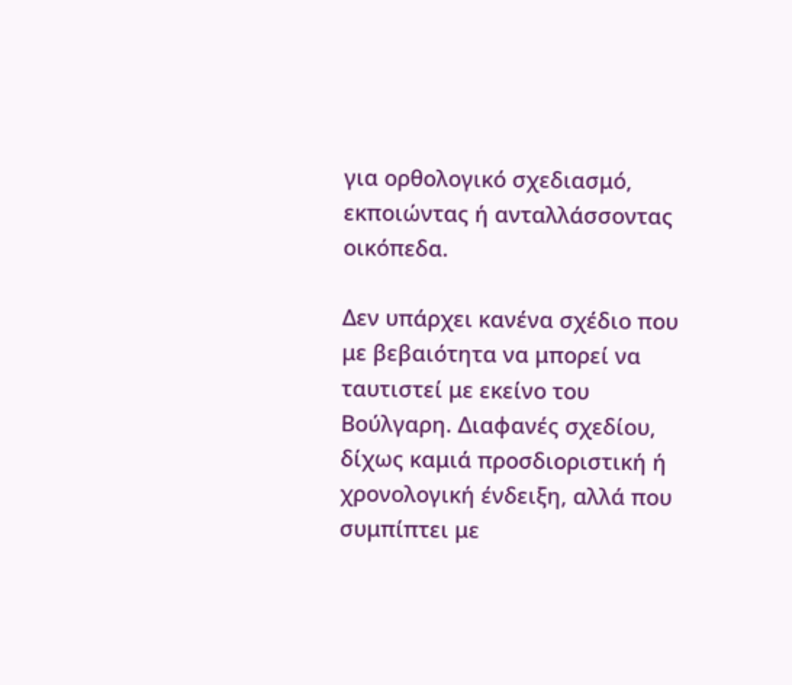για ορθολογικό σχεδιασμό, εκποιώντας ή ανταλλάσσοντας οικόπεδα.

Δεν υπάρχει κανένα σχέδιο που με βεβαιότητα να μπορεί να ταυτιστεί με εκείνο του Βούλγαρη. Διαφανές σχεδίου, δίχως καμιά προσδιοριστική ή χρονολογική ένδειξη, αλλά που συμπίπτει με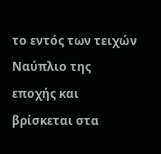το εντός των τειχών Ναύπλιο της εποχής και βρίσκεται στα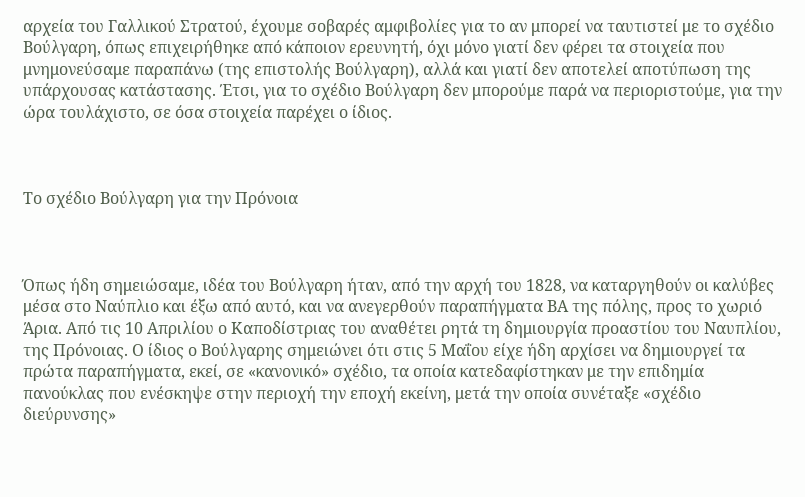αρχεία του Γαλλικού Στρατού, έχουμε σοβαρές αμφιβολίες για το αν μπορεί να ταυτιστεί με το σχέδιο Βούλγαρη, όπως επιχειρήθηκε από κάποιον ερευνητή, όχι μόνο γιατί δεν φέρει τα στοιχεία που μνημονεύσαμε παραπάνω (της επιστολής Βούλγαρη), αλλά και γιατί δεν αποτελεί αποτύπωση της υπάρχουσας κατάστασης. Έτσι, για το σχέδιο Βούλγαρη δεν μπορούμε παρά να περιοριστούμε, για την ώρα τουλάχιστο, σε όσα στοιχεία παρέχει ο ίδιος.



Το σχέδιο Βούλγαρη για την Πρόνοια



Όπως ήδη σημειώσαμε, ιδέα του Βούλγαρη ήταν, από την αρχή του 1828, να καταργηθούν οι καλύβες μέσα στο Ναύπλιο και έξω από αυτό, και να ανεγερθούν παραπήγματα ΒΑ της πόλης, προς το χωριό Άρια. Από τις 10 Απριλίου ο Καποδίστριας του αναθέτει ρητά τη δημιουργία προαστίου του Ναυπλίου, της Πρόνοιας. Ο ίδιος ο Βούλγαρης σημειώνει ότι στις 5 Μαΐου είχε ήδη αρχίσει να δημιουργεί τα πρώτα παραπήγματα, εκεί, σε «κανονικό» σχέδιο, τα οποία κατεδαφίστηκαν με την επιδημία πανούκλας που ενέσκηψε στην περιοχή την εποχή εκείνη, μετά την οποία συνέταξε «σχέδιο διεύρυνσης»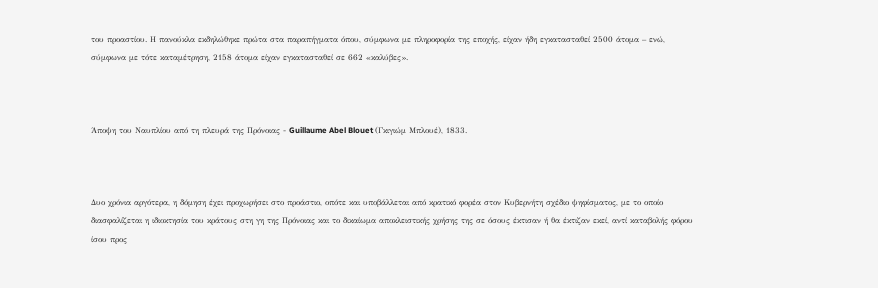του προαστίου. Η πανούκλα εκδηλώθηκε πρώτα στα παραπήγματα όπου, σύμφωνα με πληροφορία της εποχής, είχαν ήδη εγκατασταθεί 2500 άτομα – ενώ, σύμφωνα με τότε καταμέτρηση, 2158 άτομα είχαν εγκατασταθεί σε 662 «καλύβες».



Άποψη του Ναυπλίου από τη πλευρά της Πρόνοιας - Guillaume Abel Blouet (Γκιγιώμ Μπλουέ), 1833.



Δυο χρόνια αργότερα, η δόμηση έχει προχωρήσει στο προάστιο, οπότε και υποβάλλεται από κρατικό φορέα στον Κυβερνήτη σχέδιο ψηφίσματος, με το οποίο διασφαλίζεται η ιδιοκτησία του κράτους στη γη της Πρόνοιας και το δικαίωμα αποκλειστικής χρήσης της σε όσους έκτισαν ή θα έκτιζαν εκεί, αντί καταβολής φόρου ίσου προς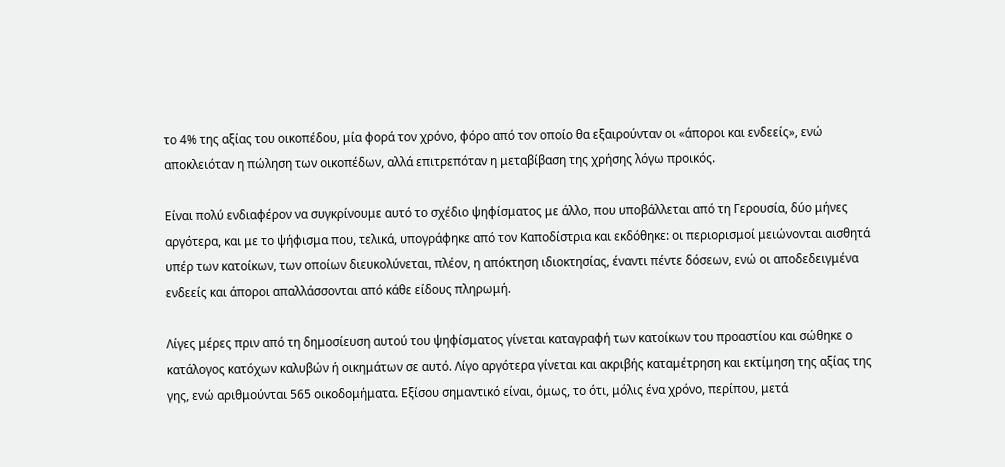το 4% της αξίας του οικοπέδου, μία φορά τον χρόνο, φόρο από τον οποίο θα εξαιρούνταν οι «άποροι και ενδεείς», ενώ αποκλειόταν η πώληση των οικοπέδων, αλλά επιτρεπόταν η μεταβίβαση της χρήσης λόγω προικός.

Είναι πολύ ενδιαφέρον να συγκρίνουμε αυτό το σχέδιο ψηφίσματος με άλλο, που υποβάλλεται από τη Γερουσία, δύο μήνες αργότερα, και με το ψήφισμα που, τελικά, υπογράφηκε από τον Καποδίστρια και εκδόθηκε: οι περιορισμοί μειώνονται αισθητά υπέρ των κατοίκων, των οποίων διευκολύνεται, πλέον, η απόκτηση ιδιοκτησίας, έναντι πέντε δόσεων, ενώ οι αποδεδειγμένα ενδεείς και άποροι απαλλάσσονται από κάθε είδους πληρωμή.

Λίγες μέρες πριν από τη δημοσίευση αυτού του ψηφίσματος γίνεται καταγραφή των κατοίκων του προαστίου και σώθηκε ο κατάλογος κατόχων καλυβών ή οικημάτων σε αυτό. Λίγο αργότερα γίνεται και ακριβής καταμέτρηση και εκτίμηση της αξίας της γης, ενώ αριθμούνται 565 οικοδομήματα. Εξίσου σημαντικό είναι, όμως, το ότι, μόλις ένα χρόνο, περίπου, μετά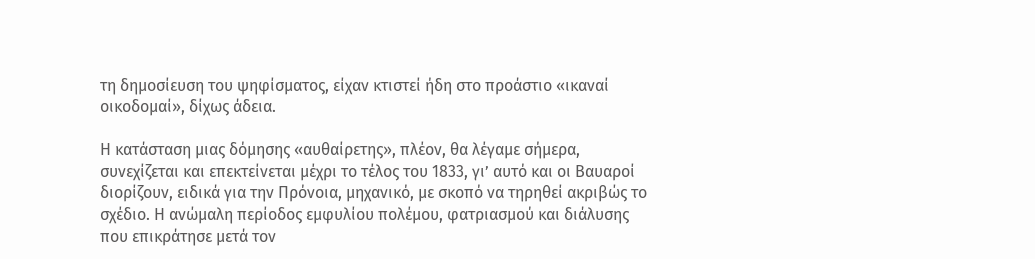τη δημοσίευση του ψηφίσματος, είχαν κτιστεί ήδη στο προάστιο «ικαναί οικοδομαί», δίχως άδεια.

Η κατάσταση μιας δόμησης «αυθαίρετης», πλέον, θα λέγαμε σήμερα, συνεχίζεται και επεκτείνεται μέχρι το τέλος του 1833, γι’ αυτό και οι Βαυαροί διορίζουν, ειδικά για την Πρόνοια, μηχανικό, με σκοπό να τηρηθεί ακριβώς το σχέδιο. Η ανώμαλη περίοδος εμφυλίου πολέμου, φατριασμού και διάλυσης που επικράτησε μετά τον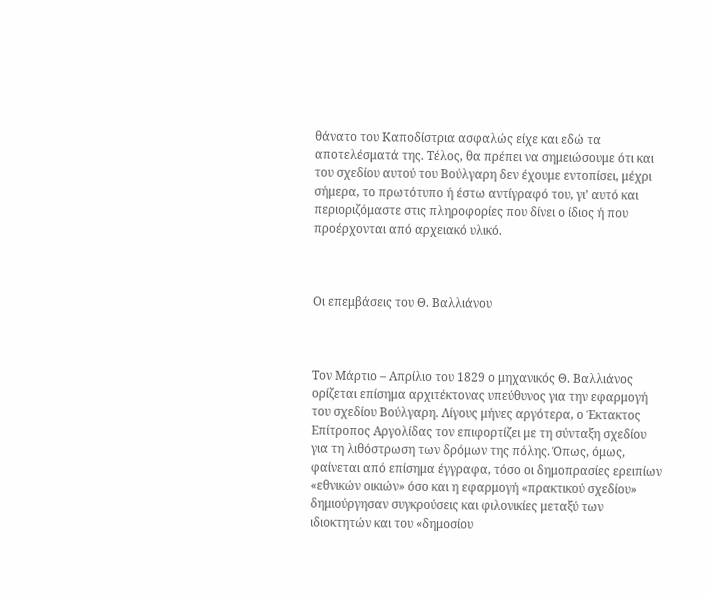θάνατο του Καποδίστρια ασφαλώς είχε και εδώ τα αποτελέσματά της. Τέλος, θα πρέπει να σημειώσουμε ότι και του σχεδίου αυτού του Βούλγαρη δεν έχουμε εντοπίσει, μέχρι σήμερα, το πρωτότυπο ή έστω αντίγραφό του, γι’ αυτό και περιοριζόμαστε στις πληροφορίες που δίνει ο ίδιος ή που προέρχονται από αρχειακό υλικό.



Οι επεμβάσεις του Θ. Βαλλιάνου



Τον Μάρτιο – Απρίλιο του 1829 ο μηχανικός Θ. Βαλλιάνος ορίζεται επίσημα αρχιτέκτονας υπεύθυνος για την εφαρμογή του σχεδίου Βούλγαρη. Λίγους μήνες αργότερα, ο Έκτακτος Επίτροπος Αργολίδας τον επιφορτίζει με τη σύνταξη σχεδίου για τη λιθόστρωση των δρόμων της πόλης. Όπως, όμως, φαίνεται από επίσημα έγγραφα, τόσο οι δημοπρασίες ερειπίων «εθνικών οικιών» όσο και η εφαρμογή «πρακτικού σχεδίου» δημιούργησαν συγκρούσεις και φιλονικίες μεταξύ των ιδιοκτητών και του «δημοσίου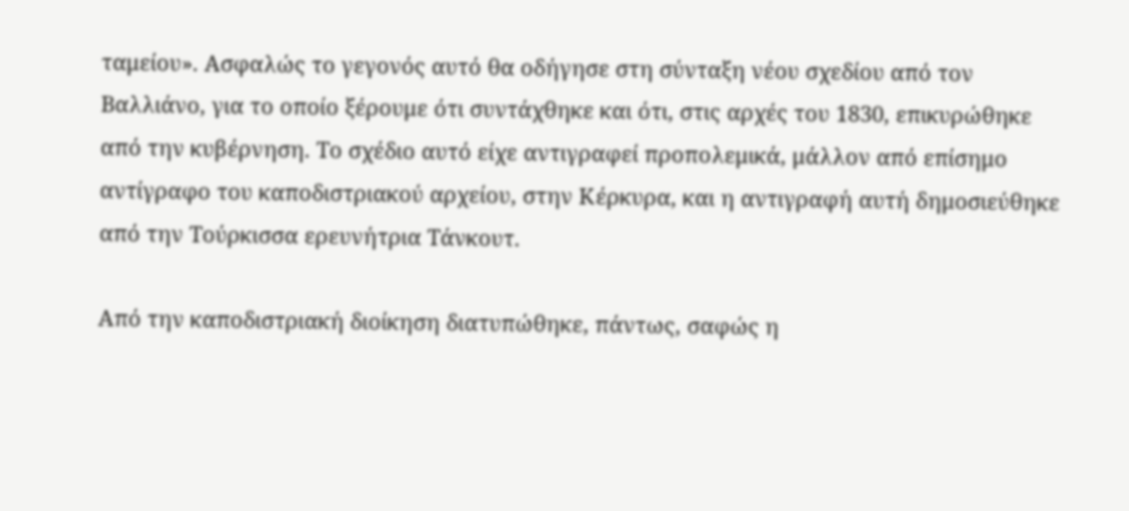ταμείου». Ασφαλώς το γεγονός αυτό θα οδήγησε στη σύνταξη νέου σχεδίου από τον Βαλλιάνο, για το οποίο ξέρουμε ότι συντάχθηκε και ότι, στις αρχές του 1830, επικυρώθηκε από την κυβέρνηση. Το σχέδιο αυτό είχε αντιγραφεί προπολεμικά, μάλλον από επίσημο αντίγραφο του καποδιστριακού αρχείου, στην Κέρκυρα, και η αντιγραφή αυτή δημοσιεύθηκε από την Τούρκισσα ερευνήτρια Τάνκουτ.

Από την καποδιστριακή διοίκηση διατυπώθηκε, πάντως, σαφώς η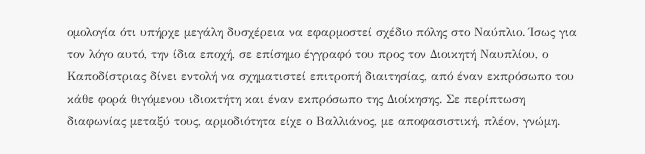ομολογία ότι υπήρχε μεγάλη δυσχέρεια να εφαρμοστεί σχέδιο πόλης στο Ναύπλιο. Ίσως για τον λόγο αυτό, την ίδια εποχή, σε επίσημο έγγραφό του προς τον Διοικητή Ναυπλίου, ο Καποδίστριας δίνει εντολή να σχηματιστεί επιτροπή διαιτησίας, από έναν εκπρόσωπο του κάθε φορά θιγόμενου ιδιοκτήτη και έναν εκπρόσωπο της Διοίκησης. Σε περίπτωση διαφωνίας μεταξύ τους, αρμοδιότητα είχε ο Βαλλιάνος, με αποφασιστική, πλέον, γνώμη.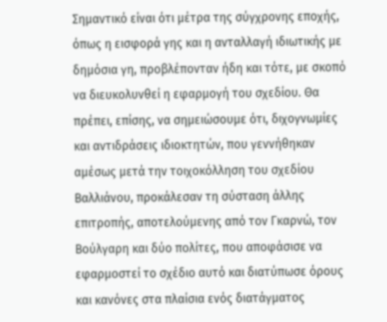Σημαντικό είναι ότι μέτρα της σύγχρονης εποχής, όπως η εισφορά γης και η ανταλλαγή ιδιωτικής με δημόσια γη, προβλέπονταν ήδη και τότε, με σκοπό να διευκολυνθεί η εφαρμογή του σχεδίου. Θα πρέπει, επίσης, να σημειώσουμε ότι, διχογνωμίες και αντιδράσεις ιδιοκτητών, που γεννήθηκαν αμέσως μετά την τοιχοκόλληση του σχεδίου Βαλλιάνου, προκάλεσαν τη σύσταση άλλης επιτροπής, αποτελούμενης από τον Γκαρνώ, τον Βούλγαρη και δύο πολίτες, που αποφάσισε να εφαρμοστεί το σχέδιο αυτό και διατύπωσε όρους και κανόνες στα πλαίσια ενός διατάγματος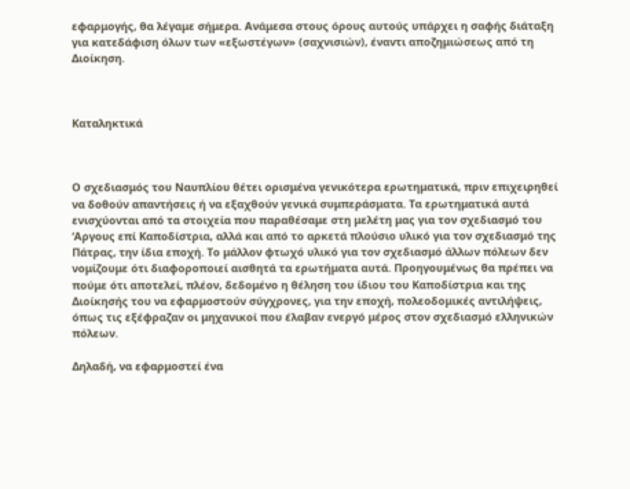εφαρμογής, θα λέγαμε σήμερα. Ανάμεσα στους όρους αυτούς υπάρχει η σαφής διάταξη για κατεδάφιση όλων των «εξωστέγων» (σαχνισιών), έναντι αποζημιώσεως από τη Διοίκηση.



Καταληκτικά



Ο σχεδιασμός του Ναυπλίου θέτει ορισμένα γενικότερα ερωτηματικά, πριν επιχειρηθεί να δοθούν απαντήσεις ή να εξαχθούν γενικά συμπεράσματα. Τα ερωτηματικά αυτά ενισχύονται από τα στοιχεία που παραθέσαμε στη μελέτη μας για τον σχεδιασμό του ‘Αργους επί Καποδίστρια, αλλά και από το αρκετά πλούσιο υλικό για τον σχεδιασμό της Πάτρας, την ίδια εποχή. Το μάλλον φτωχό υλικό για τον σχεδιασμό άλλων πόλεων δεν νομίζουμε ότι διαφοροποιεί αισθητά τα ερωτήματα αυτά. Προηγουμένως θα πρέπει να πούμε ότι αποτελεί, πλέον, δεδομένο η θέληση του ίδιου του Καποδίστρια και της Διοίκησής του να εφαρμοστούν σύγχρονες, για την εποχή, πολεοδομικές αντιλήψεις, όπως τις εξέφραζαν οι μηχανικοί που έλαβαν ενεργό μέρος στον σχεδιασμό ελληνικών πόλεων.

Δηλαδή, να εφαρμοστεί ένα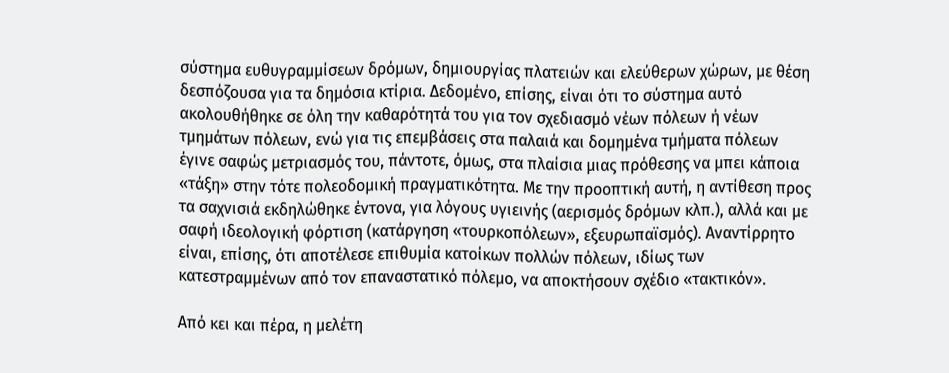σύστημα ευθυγραμμίσεων δρόμων, δημιουργίας πλατειών και ελεύθερων χώρων, με θέση δεσπόζουσα για τα δημόσια κτίρια. Δεδομένο, επίσης, είναι ότι το σύστημα αυτό ακολουθήθηκε σε όλη την καθαρότητά του για τον σχεδιασμό νέων πόλεων ή νέων τμημάτων πόλεων, ενώ για τις επεμβάσεις στα παλαιά και δομημένα τμήματα πόλεων έγινε σαφώς μετριασμός του, πάντοτε, όμως, στα πλαίσια μιας πρόθεσης να μπει κάποια «τάξη» στην τότε πολεοδομική πραγματικότητα. Με την προοπτική αυτή, η αντίθεση προς τα σαχνισιά εκδηλώθηκε έντονα, για λόγους υγιεινής (αερισμός δρόμων κλπ.), αλλά και με σαφή ιδεολογική φόρτιση (κατάργηση «τουρκοπόλεων», εξευρωπαϊσμός). Αναντίρρητο είναι, επίσης, ότι αποτέλεσε επιθυμία κατοίκων πολλών πόλεων, ιδίως των κατεστραμμένων από τον επαναστατικό πόλεμο, να αποκτήσουν σχέδιο «τακτικόν».

Από κει και πέρα, η μελέτη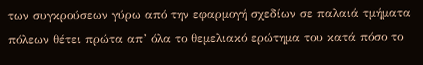των συγκρούσεων γύρω από την εφαρμογή σχεδίων σε παλαιά τμήματα πόλεων θέτει πρώτα απ’ όλα το θεμελιακό ερώτημα του κατά πόσο το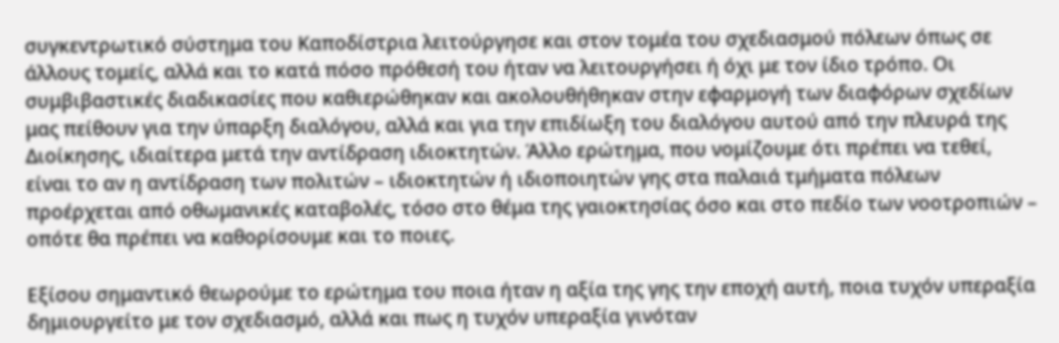συγκεντρωτικό σύστημα του Καποδίστρια λειτούργησε και στον τομέα του σχεδιασμού πόλεων όπως σε άλλους τομείς, αλλά και το κατά πόσο πρόθεσή του ήταν να λειτουργήσει ή όχι με τον ίδιο τρόπο. Οι συμβιβαστικές διαδικασίες που καθιερώθηκαν και ακολουθήθηκαν στην εφαρμογή των διαφόρων σχεδίων μας πείθουν για την ύπαρξη διαλόγου, αλλά και για την επιδίωξη του διαλόγου αυτού από την πλευρά της Διοίκησης, ιδιαίτερα μετά την αντίδραση ιδιοκτητών. Άλλο ερώτημα, που νομίζουμε ότι πρέπει να τεθεί, είναι το αν η αντίδραση των πολιτών – ιδιοκτητών ή ιδιοποιητών γης στα παλαιά τμήματα πόλεων προέρχεται από οθωμανικές καταβολές, τόσο στο θέμα της γαιοκτησίας όσο και στο πεδίο των νοοτροπιών – οπότε θα πρέπει να καθορίσουμε και το ποιες.

Εξίσου σημαντικό θεωρούμε το ερώτημα του ποια ήταν η αξία της γης την εποχή αυτή, ποια τυχόν υπεραξία δημιουργείτο με τον σχεδιασμό, αλλά και πως η τυχόν υπεραξία γινόταν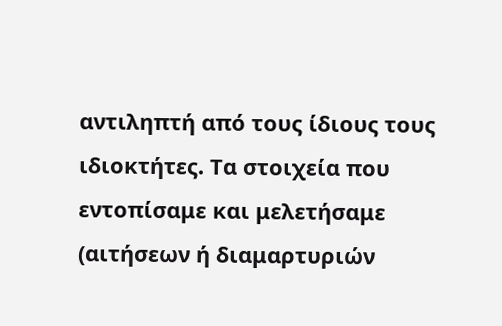αντιληπτή από τους ίδιους τους ιδιοκτήτες. Τα στοιχεία που εντοπίσαμε και μελετήσαμε (αιτήσεων ή διαμαρτυριών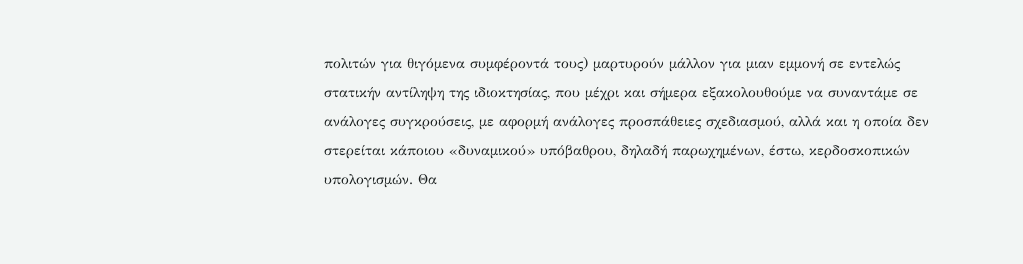πολιτών για θιγόμενα συμφέροντά τους) μαρτυρούν μάλλον για μιαν εμμονή σε εντελώς στατικήν αντίληψη της ιδιοκτησίας, που μέχρι και σήμερα εξακολουθούμε να συναντάμε σε ανάλογες συγκρούσεις, με αφορμή ανάλογες προσπάθειες σχεδιασμού, αλλά και η οποία δεν στερείται κάποιου «δυναμικού» υπόβαθρου, δηλαδή παρωχημένων, έστω, κερδοσκοπικών υπολογισμών. Θα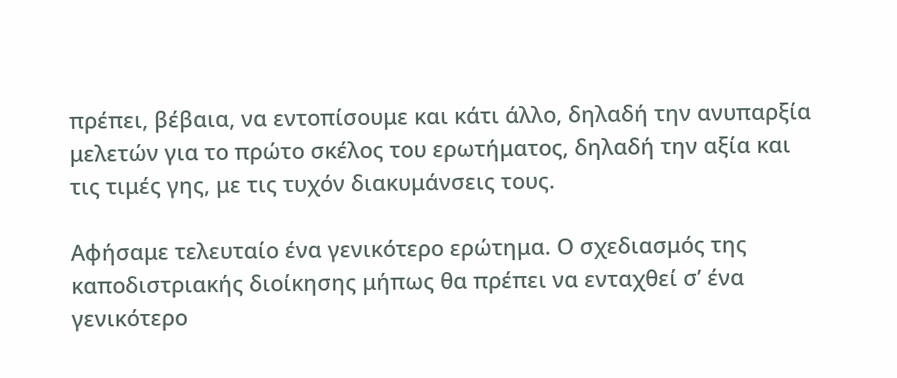πρέπει, βέβαια, να εντοπίσουμε και κάτι άλλο, δηλαδή την ανυπαρξία μελετών για το πρώτο σκέλος του ερωτήματος, δηλαδή την αξία και τις τιμές γης, με τις τυχόν διακυμάνσεις τους.

Αφήσαμε τελευταίο ένα γενικότερο ερώτημα. Ο σχεδιασμός της καποδιστριακής διοίκησης μήπως θα πρέπει να ενταχθεί σ’ ένα γενικότερο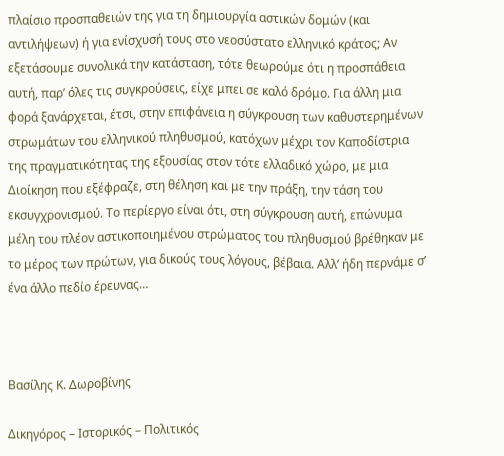πλαίσιο προσπαθειών της για τη δημιουργία αστικών δομών (και αντιλήψεων) ή για ενίσχυσή τους στο νεοσύστατο ελληνικό κράτος; Αν εξετάσουμε συνολικά την κατάσταση, τότε θεωρούμε ότι η προσπάθεια αυτή, παρ’ όλες τις συγκρούσεις, είχε μπει σε καλό δρόμο. Για άλλη μια φορά ξανάρχεται, έτσι, στην επιφάνεια η σύγκρουση των καθυστερημένων στρωμάτων του ελληνικού πληθυσμού, κατόχων μέχρι τον Καποδίστρια της πραγματικότητας της εξουσίας στον τότε ελλαδικό χώρο, με μια Διοίκηση που εξέφραζε, στη θέληση και με την πράξη, την τάση του εκσυγχρονισμού. Το περίεργο είναι ότι, στη σύγκρουση αυτή, επώνυμα μέλη του πλέον αστικοποιημένου στρώματος του πληθυσμού βρέθηκαν με το μέρος των πρώτων, για δικούς τους λόγους, βέβαια. Αλλ’ ήδη περνάμε σ’ ένα άλλο πεδίο έρευνας…



Βασίλης Κ. Δωροβίνης

Δικηγόρος – Ιστορικός – Πολιτικός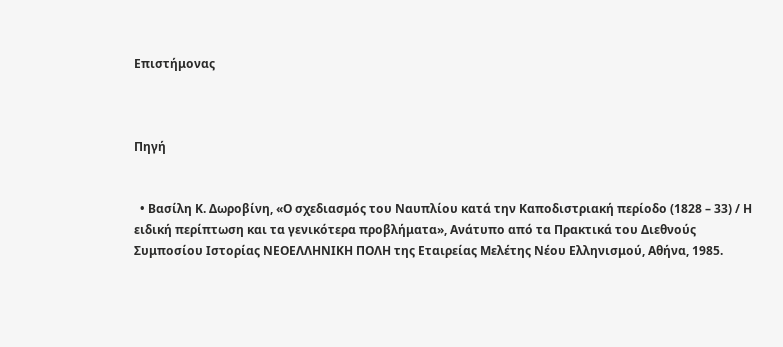Επιστήμονας



Πηγή


  • Βασίλη Κ. Δωροβίνη, «Ο σχεδιασμός του Ναυπλίου κατά την Καποδιστριακή περίοδο (1828 – 33) / Η ειδική περίπτωση και τα γενικότερα προβλήματα», Ανάτυπο από τα Πρακτικά του Διεθνούς Συμποσίου Ιστορίας ΝΕΟΕΛΛΗΝΙΚΗ ΠΟΛΗ της Εταιρείας Μελέτης Νέου Ελληνισμού, Αθήνα, 1985.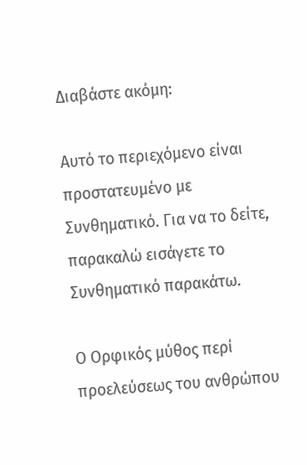Διαβάστε ακόμη:

Αυτό το περιεχόμενο είναι προστατευμένο με Συνθηματικό. Για να το δείτε, παρακαλώ εισάγετε το Συνθηματικό παρακάτω.

Ο Ορφικός μύθος περί προελεύσεως του ανθρώπου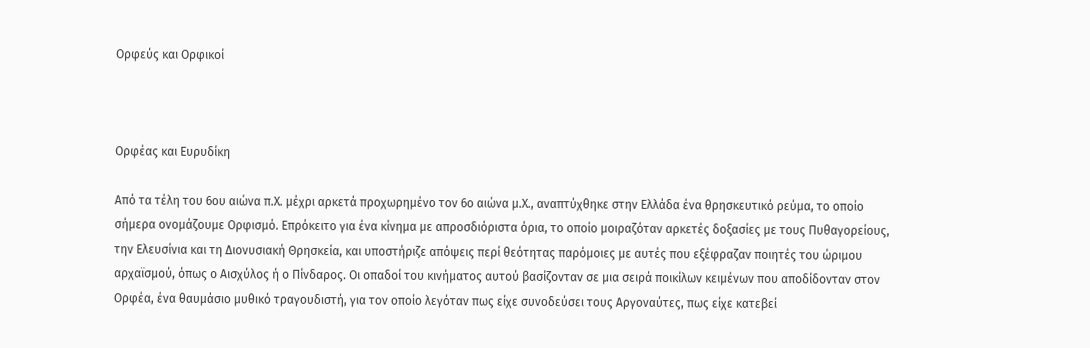Ορφεύς και Ορφικοί



Ορφέας και Ευρυδίκη

Από τα τέλη του 6ου αιώνα π.Χ. μέχρι αρκετά προχωρημένο τον 6ο αιώνα μ.Χ., αναπτύχθηκε στην Ελλάδα ένα θρησκευτικό ρεύμα, το οποίο σήμερα ονομάζουμε Ορφισμό. Επρόκειτο για ένα κίνημα με απροσδιόριστα όρια, το οποίο μοιραζόταν αρκετές δοξασίες με τους Πυθαγορείους, την Ελευσίνια και τη Διονυσιακή Θρησκεία, και υποστήριζε απόψεις περί θεότητας παρόμοιες με αυτές που εξέφραζαν ποιητές του ώριμου αρχαϊσμού, όπως ο Αισχύλος ή ο Πίνδαρος. Οι οπαδοί του κινήματος αυτού βασίζονταν σε μια σειρά ποικίλων κειμένων που αποδίδονταν στον Ορφέα, ένα θαυμάσιο μυθικό τραγουδιστή, για τον οποίο λεγόταν πως είχε συνοδεύσει τους Αργοναύτες, πως είχε κατεβεί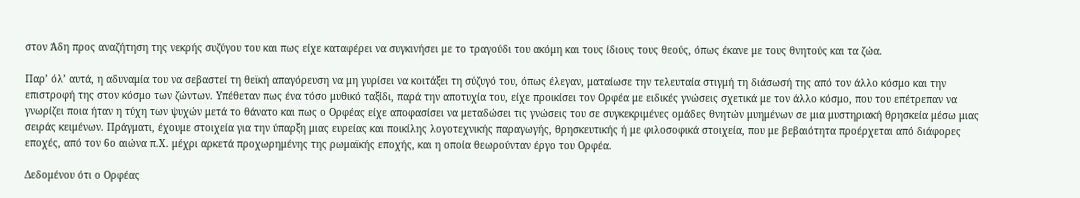στον Άδη προς αναζήτηση της νεκρής συζύγου του και πως είχε καταφέρει να συγκινήσει με το τραγούδι του ακόμη και τους ίδιους τους θεούς, όπως έκανε με τους θνητούς και τα ζώα.

Παρ’ όλ’ αυτά, η αδυναμία του να σεβαστεί τη θεϊκή απαγόρευση να μη γυρίσει να κοιτάξει τη σύζυγό του, όπως έλεγαν, ματαίωσε την τελευταία στιγμή τη διάσωσή της από τον άλλο κόσμο και την επιστροφή της στον κόσμο των ζώντων. Υπέθεταν πως ένα τόσο μυθικό ταξίδι, παρά την αποτυχία του, είχε προικίσει τον Ορφέα με ειδικές γνώσεις σχετικά με τον άλλο κόσμο, που του επέτρεπαν να γνωρίζει ποια ήταν η τύχη των ψυχών μετά το θάνατο και πως ο Ορφέας είχε αποφασίσει να μεταδώσει τις γνώσεις του σε συγκεκριμένες ομάδες θνητών μυημένων σε μια μυστηριακή θρησκεία μέσω μιας σειράς κειμένων. Πράγματι, έχουμε στοιχεία για την ύπαρξη μιας ευρείας και ποικίλης λογοτεχνικής παραγωγής, θρησκευτικής ή με φιλοσοφικά στοιχεία, που με βεβαιότητα προέρχεται από διάφορες εποχές, από τον 6ο αιώνα π.Χ. μέχρι αρκετά προχωρημένης της ρωμαϊκής εποχής, και η οποία θεωρούνταν έργο του Ορφέα.

Δεδομένου ότι ο Ορφέας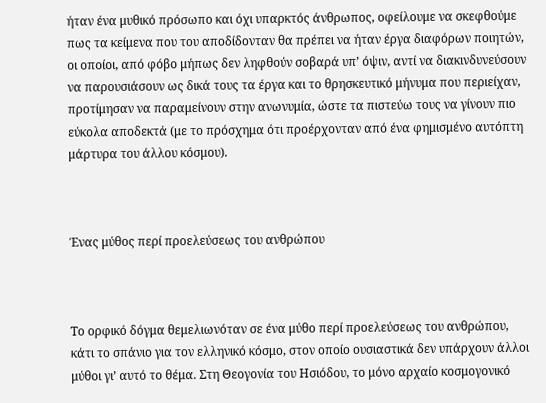ήταν ένα μυθικό πρόσωπο και όχι υπαρκτός άνθρωπος, οφείλουμε να σκεφθούμε πως τα κείμενα που του αποδίδονταν θα πρέπει να ήταν έργα διαφόρων ποιητών, οι οποίοι, από φόβο μήπως δεν ληφθούν σοβαρά υπ’ όψιν, αντί να διακινδυνεύσουν να παρουσιάσουν ως δικά τους τα έργα και το θρησκευτικό μήνυμα που περιείχαν, προτίμησαν να παραμείνουν στην ανωνυμία, ώστε τα πιστεύω τους να γίνουν πιο εύκολα αποδεκτά (με το πρόσχημα ότι προέρχονταν από ένα φημισμένο αυτόπτη μάρτυρα του άλλου κόσμου).



Ένας μύθος περί προελεύσεως του ανθρώπου



Το ορφικό δόγμα θεμελιωνόταν σε ένα μύθο περί προελεύσεως του ανθρώπου, κάτι το σπάνιο για τον ελληνικό κόσμο, στον οποίο ουσιαστικά δεν υπάρχουν άλλοι μύθοι γι’ αυτό το θέμα. Στη Θεογονία του Ησιόδου, το μόνο αρχαίο κοσμογονικό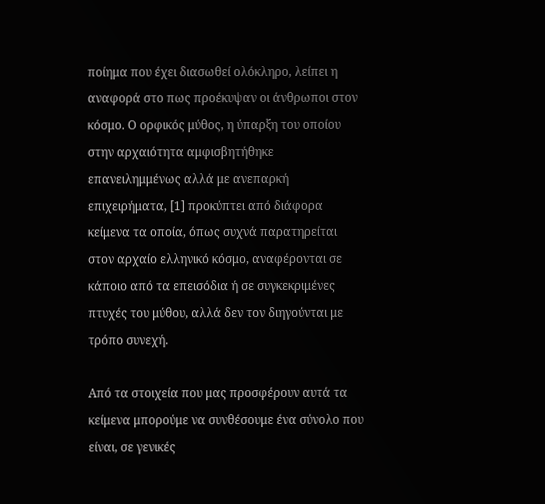ποίημα που έχει διασωθεί ολόκληρο, λείπει η αναφορά στο πως προέκυψαν οι άνθρωποι στον κόσμο. Ο ορφικός μύθος, η ύπαρξη του οποίου στην αρχαιότητα αμφισβητήθηκε επανειλημμένως αλλά με ανεπαρκή επιχειρήματα, [1] προκύπτει από διάφορα κείμενα τα οποία, όπως συχνά παρατηρείται στον αρχαίο ελληνικό κόσμο, αναφέρονται σε κάποιο από τα επεισόδια ή σε συγκεκριμένες πτυχές του μύθου, αλλά δεν τον διηγούνται με τρόπο συνεχή.

Από τα στοιχεία που μας προσφέρουν αυτά τα κείμενα μπορούμε να συνθέσουμε ένα σύνολο που είναι, σε γενικές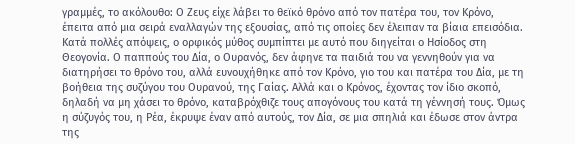γραμμές, το ακόλουθο: Ο Ζευς είχε λάβει το θεϊκό θρόνο από τον πατέρα του, τον Κρόνο, έπειτα από μια σειρά εναλλαγών της εξουσίας, από τις οποίες δεν έλειπαν τα βίαια επεισόδια. Κατά πολλές απόψεις, ο ορφικός μύθος συμπίπτει με αυτό που διηγείται ο Ησίοδος στη Θεογονία. Ο παππούς του Δία, ο Ουρανός, δεν άφηνε τα παιδιά του να γεννηθούν για να διατηρήσει το θρόνο του, αλλά ευνουχήθηκε από τον Κρόνο, γιο του και πατέρα του Δία, με τη βοήθεια της συζύγου του Ουρανού, της Γαίας. Αλλά και ο Κρόνος, έχοντας τον ίδιο σκοπό, δηλαδή να μη χάσει το θρόνο, καταβρόχθιζε τους απογόνους του κατά τη γέννησή τους. Όμως η σύζυγός του, η Ρέα, έκρυψε έναν από αυτούς, τον Δία, σε μια σπηλιά και έδωσε στον άντρα της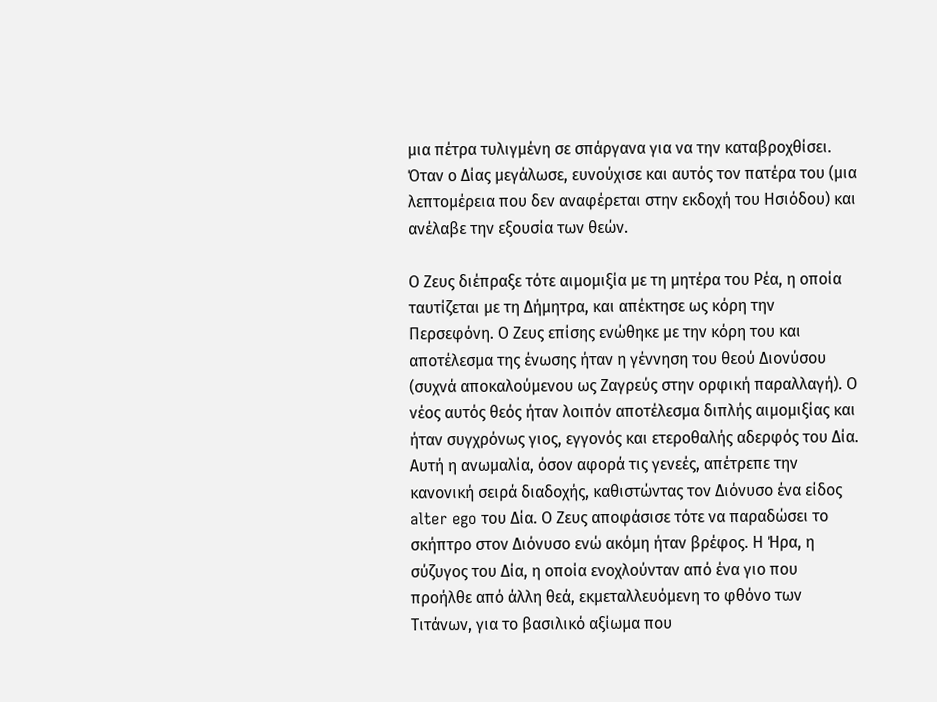μια πέτρα τυλιγμένη σε σπάργανα για να την καταβροχθίσει. Όταν ο Δίας μεγάλωσε, ευνούχισε και αυτός τον πατέρα του (μια λεπτομέρεια που δεν αναφέρεται στην εκδοχή του Ησιόδου) και ανέλαβε την εξουσία των θεών.

Ο Ζευς διέπραξε τότε αιμομιξία με τη μητέρα του Ρέα, η οποία ταυτίζεται με τη Δήμητρα, και απέκτησε ως κόρη την Περσεφόνη. Ο Ζευς επίσης ενώθηκε με την κόρη του και αποτέλεσμα της ένωσης ήταν η γέννηση του θεού Διονύσου (συχνά αποκαλούμενου ως Ζαγρεύς στην ορφική παραλλαγή). Ο νέος αυτός θεός ήταν λοιπόν αποτέλεσμα διπλής αιμομιξίας και ήταν συγχρόνως γιος, εγγονός και ετεροθαλής αδερφός του Δία. Αυτή η ανωμαλία, όσον αφορά τις γενεές, απέτρεπε την κανονική σειρά διαδοχής, καθιστώντας τον Διόνυσο ένα είδος alter ego του Δία. Ο Ζευς αποφάσισε τότε να παραδώσει το σκήπτρο στον Διόνυσο ενώ ακόμη ήταν βρέφος. Η Ήρα, η σύζυγος του Δία, η οποία ενοχλούνταν από ένα γιο που προήλθε από άλλη θεά, εκμεταλλευόμενη το φθόνο των Τιτάνων, για το βασιλικό αξίωμα που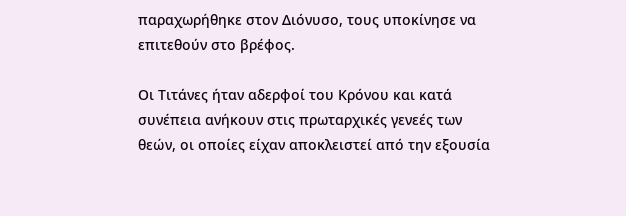παραχωρήθηκε στον Διόνυσο, τους υποκίνησε να επιτεθούν στο βρέφος.

Οι Τιτάνες ήταν αδερφοί του Κρόνου και κατά συνέπεια ανήκουν στις πρωταρχικές γενεές των θεών, οι οποίες είχαν αποκλειστεί από την εξουσία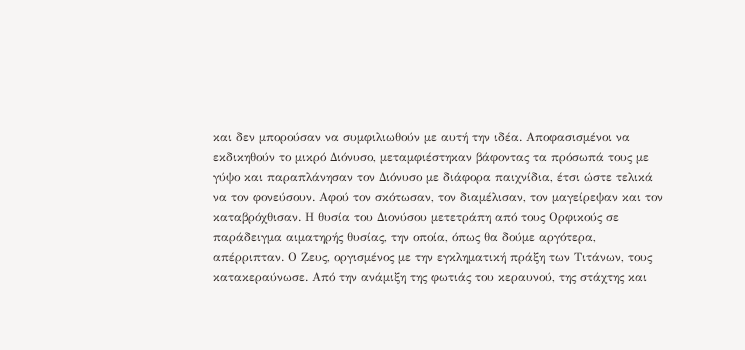και δεν μπορούσαν να συμφιλιωθούν με αυτή την ιδέα. Αποφασισμένοι να εκδικηθούν το μικρό Διόνυσο, μεταμφιέστηκαν βάφοντας τα πρόσωπά τους με γύψο και παραπλάνησαν τον Διόνυσο με διάφορα παιχνίδια, έτσι ώστε τελικά να τον φονεύσουν. Αφού τον σκότωσαν, τον διαμέλισαν, τον μαγείρεψαν και τον καταβρόχθισαν. Η θυσία του Διονύσου μετετράπη από τους Ορφικούς σε παράδειγμα αιματηρής θυσίας, την οποία, όπως θα δούμε αργότερα, απέρριπταν. Ο Ζευς, οργισμένος με την εγκληματική πράξη των Τιτάνων, τους κατακεραύνωσε. Από την ανάμιξη της φωτιάς του κεραυνού, της στάχτης και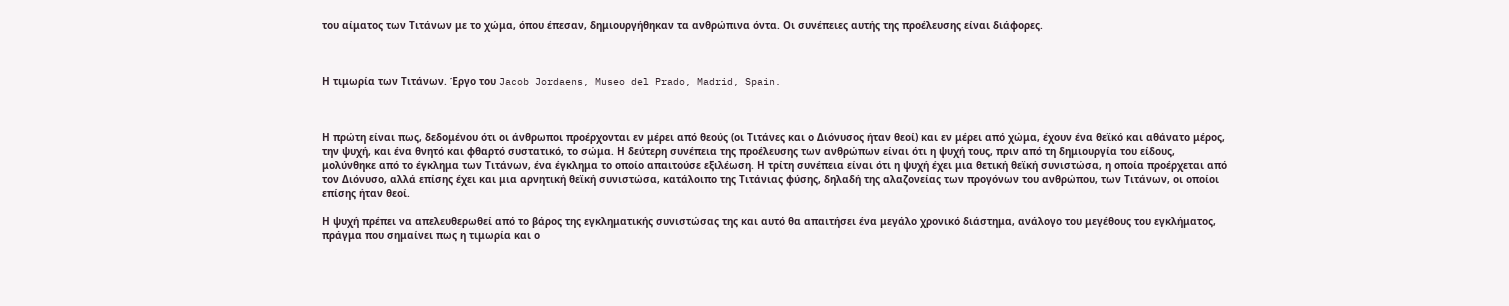του αίματος των Τιτάνων με το χώμα, όπου έπεσαν, δημιουργήθηκαν τα ανθρώπινα όντα. Οι συνέπειες αυτής της προέλευσης είναι διάφορες.



Η τιμωρία των Τιτάνων. Έργο του Jacob Jordaens, Museo del Prado, Madrid, Spain.



Η πρώτη είναι πως, δεδομένου ότι οι άνθρωποι προέρχονται εν μέρει από θεούς (οι Τιτάνες και ο Διόνυσος ήταν θεοί) και εν μέρει από χώμα, έχουν ένα θεϊκό και αθάνατο μέρος, την ψυχή, και ένα θνητό και φθαρτό συστατικό, το σώμα. Η δεύτερη συνέπεια της προέλευσης των ανθρώπων είναι ότι η ψυχή τους, πριν από τη δημιουργία του είδους, μολύνθηκε από το έγκλημα των Τιτάνων, ένα έγκλημα το οποίο απαιτούσε εξιλέωση. Η τρίτη συνέπεια είναι ότι η ψυχή έχει μια θετική θεϊκή συνιστώσα, η οποία προέρχεται από τον Διόνυσο, αλλά επίσης έχει και μια αρνητική θεϊκή συνιστώσα, κατάλοιπο της Τιτάνιας φύσης, δηλαδή της αλαζονείας των προγόνων του ανθρώπου, των Τιτάνων, οι οποίοι επίσης ήταν θεοί.

Η ψυχή πρέπει να απελευθερωθεί από το βάρος της εγκληματικής συνιστώσας της και αυτό θα απαιτήσει ένα μεγάλο χρονικό διάστημα, ανάλογο του μεγέθους του εγκλήματος, πράγμα που σημαίνει πως η τιμωρία και ο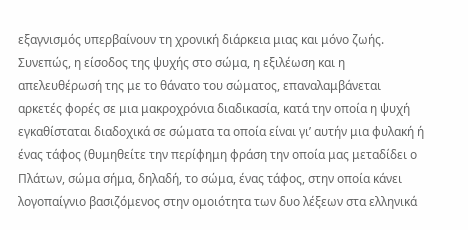εξαγνισμός υπερβαίνουν τη χρονική διάρκεια μιας και μόνο ζωής. Συνεπώς, η είσοδος της ψυχής στο σώμα, η εξιλέωση και η απελευθέρωσή της με το θάνατο του σώματος, επαναλαμβάνεται αρκετές φορές σε μια μακροχρόνια διαδικασία, κατά την οποία η ψυχή εγκαθίσταται διαδοχικά σε σώματα τα οποία είναι γι’ αυτήν μια φυλακή ή ένας τάφος (θυμηθείτε την περίφημη φράση την οποία μας μεταδίδει ο Πλάτων, σώμα σήμα, δηλαδή, το σώμα, ένας τάφος, στην οποία κάνει λογοπαίγνιο βασιζόμενος στην ομοιότητα των δυο λέξεων στα ελληνικά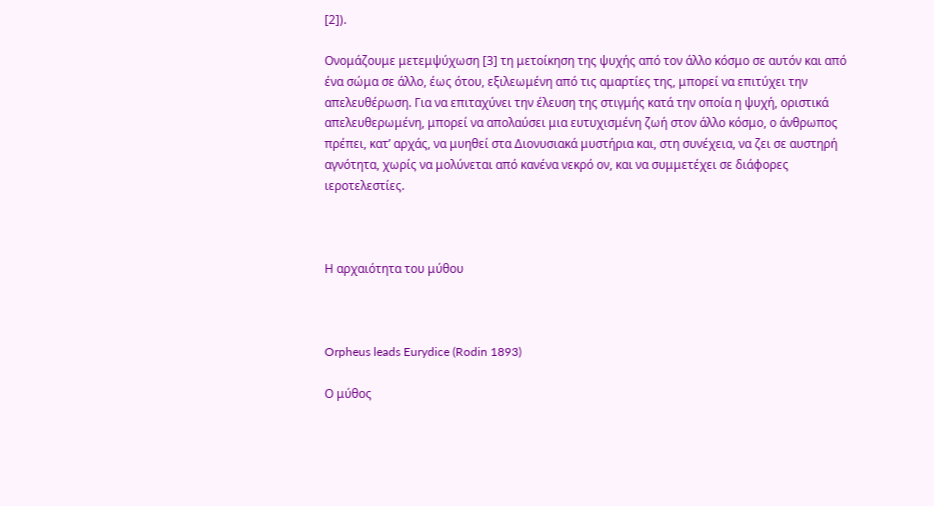[2]).

Ονομάζουμε μετεμψύχωση [3] τη μετοίκηση της ψυχής από τον άλλο κόσμο σε αυτόν και από ένα σώμα σε άλλο, έως ότου, εξιλεωμένη από τις αμαρτίες της, μπορεί να επιτύχει την απελευθέρωση. Για να επιταχύνει την έλευση της στιγμής κατά την οποία η ψυχή, οριστικά απελευθερωμένη, μπορεί να απολαύσει μια ευτυχισμένη ζωή στον άλλο κόσμο, ο άνθρωπος πρέπει, κατ’ αρχάς, να μυηθεί στα Διονυσιακά μυστήρια και, στη συνέχεια, να ζει σε αυστηρή αγνότητα, χωρίς να μολύνεται από κανένα νεκρό ον, και να συμμετέχει σε διάφορες ιεροτελεστίες.



Η αρχαιότητα του μύθου



Orpheus leads Eurydice (Rodin 1893)

Ο μύθος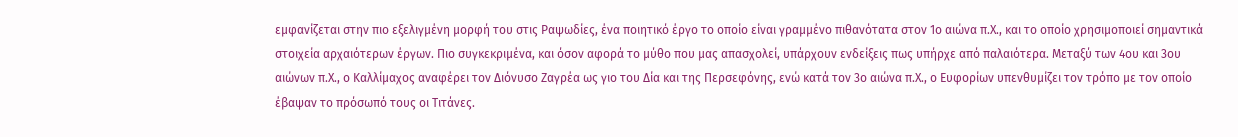εμφανίζεται στην πιο εξελιγμένη μορφή του στις Ραψωδίες, ένα ποιητικό έργο το οποίο είναι γραμμένο πιθανότατα στον 1ο αιώνα π.Χ., και το οποίο χρησιμοποιεί σημαντικά στοιχεία αρχαιότερων έργων. Πιο συγκεκριμένα, και όσον αφορά το μύθο που μας απασχολεί, υπάρχουν ενδείξεις πως υπήρχε από παλαιότερα. Μεταξύ των 4ου και 3ου αιώνων π.Χ., ο Καλλίμαχος αναφέρει τον Διόνυσο Ζαγρέα ως γιο του Δία και της Περσεφόνης, ενώ κατά τον 3ο αιώνα π.Χ., ο Ευφορίων υπενθυμίζει τον τρόπο με τον οποίο έβαψαν το πρόσωπό τους οι Τιτάνες.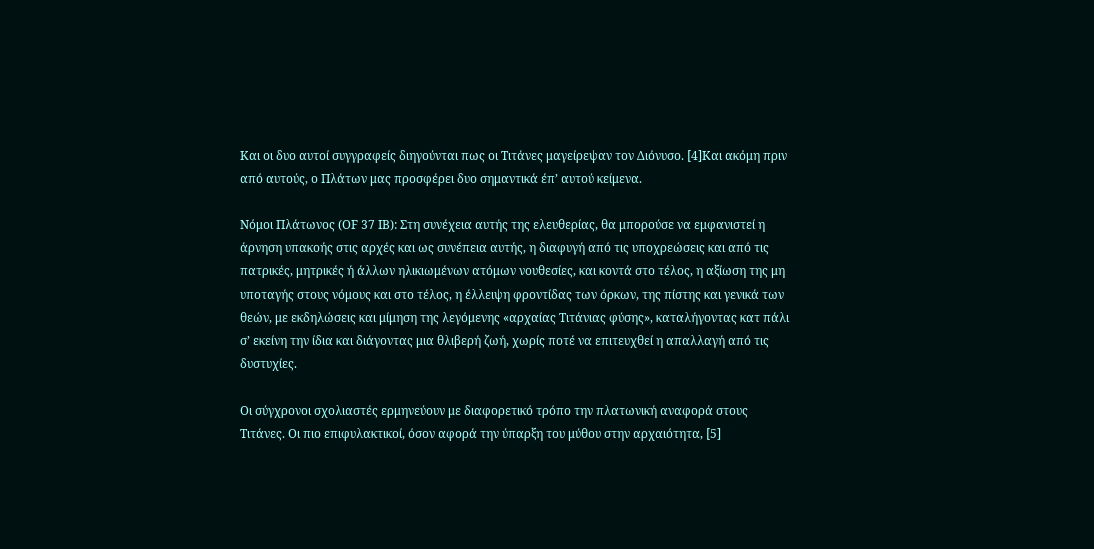Και οι δυο αυτοί συγγραφείς διηγούνται πως οι Τιτάνες μαγείρεψαν τον Διόνυσο. [4]Και ακόμη πριν από αυτούς, ο Πλάτων μας προσφέρει δυο σημαντικά έπ’ αυτού κείμενα.

Νόμοι Πλάτωνος (ΟF 37 ΙΒ): Στη συνέχεια αυτής της ελευθερίας, θα μπορούσε να εμφανιστεί η άρνηση υπακοής στις αρχές και ως συνέπεια αυτής, η διαφυγή από τις υποχρεώσεις και από τις πατρικές, μητρικές ή άλλων ηλικιωμένων ατόμων νουθεσίες, και κοντά στο τέλος, η αξίωση της μη υποταγής στους νόμους και στο τέλος, η έλλειψη φροντίδας των όρκων, της πίστης και γενικά των θεών, με εκδηλώσεις και μίμηση της λεγόμενης «αρχαίας Τιτάνιας φύσης», καταλήγοντας κατ πάλι σ’ εκείνη την ίδια και διάγοντας μια θλιβερή ζωή, χωρίς ποτέ να επιτευχθεί η απαλλαγή από τις δυστυχίες.

Οι σύγχρονοι σχολιαστές ερμηνεύουν με διαφορετικό τρόπο την πλατωνική αναφορά στους Τιτάνες. Οι πιο επιφυλακτικοί, όσον αφορά την ύπαρξη του μύθου στην αρχαιότητα, [5]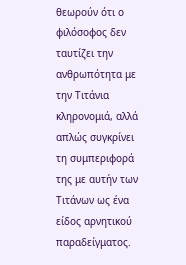θεωρούν ότι ο φιλόσοφος δεν ταυτίζει την ανθρωπότητα με την Τιτάνια κληρονομιά, αλλά απλώς συγκρίνει τη συμπεριφορά της με αυτήν των Τιτάνων ως ένα είδος αρνητικού παραδείγματος.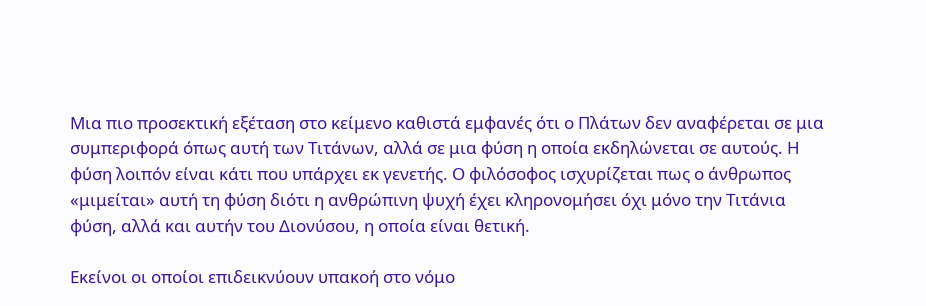Μια πιο προσεκτική εξέταση στο κείμενο καθιστά εμφανές ότι ο Πλάτων δεν αναφέρεται σε μια συμπεριφορά όπως αυτή των Τιτάνων, αλλά σε μια φύση η οποία εκδηλώνεται σε αυτούς. Η φύση λοιπόν είναι κάτι που υπάρχει εκ γενετής. Ο φιλόσοφος ισχυρίζεται πως ο άνθρωπος «μιμείται» αυτή τη φύση διότι η ανθρώπινη ψυχή έχει κληρονομήσει όχι μόνο την Τιτάνια φύση, αλλά και αυτήν του Διονύσου, η οποία είναι θετική.

Εκείνοι οι οποίοι επιδεικνύουν υπακοή στο νόμο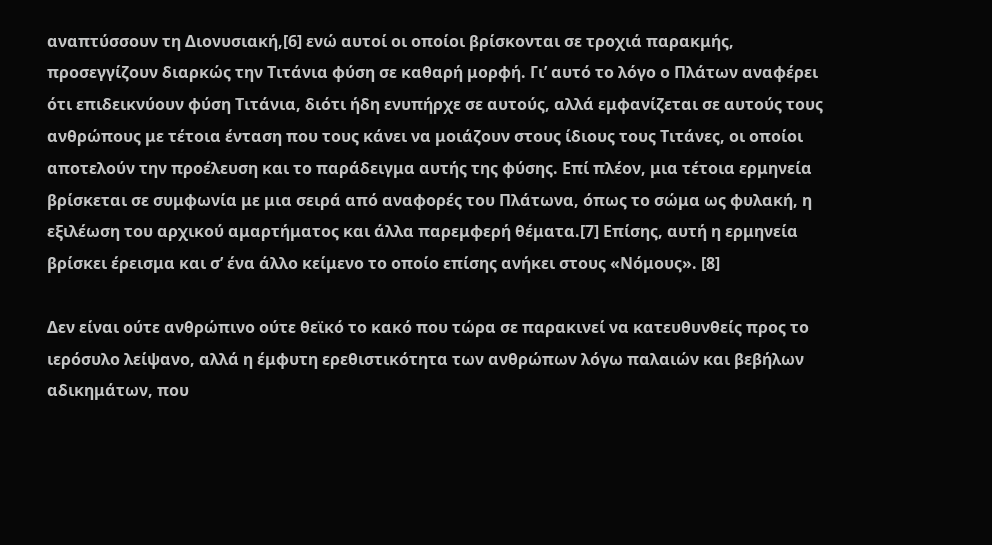αναπτύσσουν τη Διονυσιακή,[6] ενώ αυτοί οι οποίοι βρίσκονται σε τροχιά παρακμής, προσεγγίζουν διαρκώς την Τιτάνια φύση σε καθαρή μορφή. Γι’ αυτό το λόγο ο Πλάτων αναφέρει ότι επιδεικνύουν φύση Τιτάνια, διότι ήδη ενυπήρχε σε αυτούς, αλλά εμφανίζεται σε αυτούς τους ανθρώπους με τέτοια ένταση που τους κάνει να μοιάζουν στους ίδιους τους Τιτάνες, οι οποίοι αποτελούν την προέλευση και το παράδειγμα αυτής της φύσης. Επί πλέον, μια τέτοια ερμηνεία βρίσκεται σε συμφωνία με μια σειρά από αναφορές του Πλάτωνα, όπως το σώμα ως φυλακή, η εξιλέωση του αρχικού αμαρτήματος και άλλα παρεμφερή θέματα.[7] Επίσης, αυτή η ερμηνεία βρίσκει έρεισμα και σ’ ένα άλλο κείμενο το οποίο επίσης ανήκει στους «Νόμους». [8]

Δεν είναι ούτε ανθρώπινο ούτε θεϊκό το κακό που τώρα σε παρακινεί να κατευθυνθείς προς το ιερόσυλο λείψανο, αλλά η έμφυτη ερεθιστικότητα των ανθρώπων λόγω παλαιών και βεβήλων αδικημάτων, που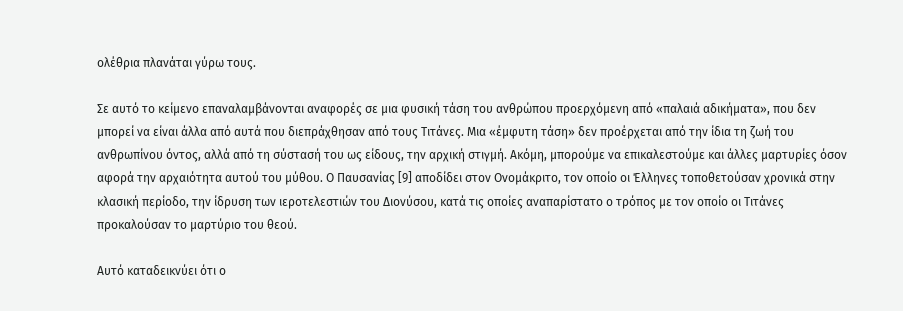ολέθρια πλανάται γύρω τους.

Σε αυτό το κείμενο επαναλαμβάνονται αναφορές σε μια φυσική τάση του ανθρώπου προερχόμενη από «παλαιά αδικήματα», που δεν μπορεί να είναι άλλα από αυτά που διεπράχθησαν από τους Τιτάνες. Μια «έμφυτη τάση» δεν προέρχεται από την ίδια τη ζωή του ανθρωπίνου όντος, αλλά από τη σύστασή του ως είδους, την αρχική στιγμή. Ακόμη, μπορούμε να επικαλεστούμε και άλλες μαρτυρίες όσον αφορά την αρχαιότητα αυτού του μύθου. Ο Παυσανίας [9] αποδίδει στον Ονομάκριτο, τον οποίο οι Έλληνες τοποθετούσαν χρονικά στην κλασική περίοδο, την ίδρυση των ιεροτελεστιών του Διονύσου, κατά τις οποίες αναπαρίστατο ο τρόπος με τον οποίο οι Τιτάνες προκαλούσαν το μαρτύριο του θεού.

Αυτό καταδεικνύει ότι ο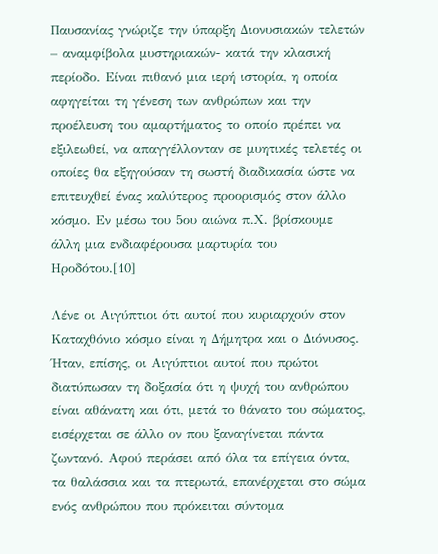Παυσανίας γνώριζε την ύπαρξη Διονυσιακών τελετών – αναμφίβολα μυστηριακών- κατά την κλασική περίοδο. Είναι πιθανό μια ιερή ιστορία, η οποία αφηγείται τη γένεση των ανθρώπων και την προέλευση του αμαρτήματος το οποίο πρέπει να εξιλεωθεί, να απαγγέλλονταν σε μυητικές τελετές οι οποίες θα εξηγούσαν τη σωστή διαδικασία ώστε να επιτευχθεί ένας καλύτερος προορισμός στον άλλο κόσμο. Εν μέσω του 5ου αιώνα π.Χ. βρίσκουμε άλλη μια ενδιαφέρουσα μαρτυρία του Ηροδότου.[10]

Λένε οι Αιγύπτιοι ότι αυτοί που κυριαρχούν στον Καταχθόνιο κόσμο είναι η Δήμητρα και ο Διόνυσος. Ήταν, επίσης, οι Αιγύπτιοι αυτοί που πρώτοι διατύπωσαν τη δοξασία ότι η ψυχή του ανθρώπου είναι αθάνατη και ότι, μετά το θάνατο του σώματος, εισέρχεται σε άλλο ον που ξαναγίνεται πάντα ζωντανό. Αφού περάσει από όλα τα επίγεια όντα, τα θαλάσσια και τα πτερωτά, επανέρχεται στο σώμα ενός ανθρώπου που πρόκειται σύντομα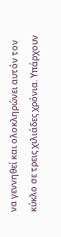να γεννηθεί και ολοκληρώνει αυτόν τον κύκλο σε τρεις χιλιάδες χρόνια. Υπάρχουν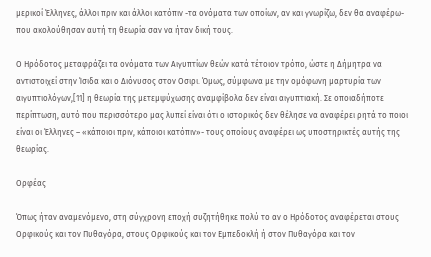μερικοί Έλληνες, άλλοι πριν και άλλοι κατόπιν -τα ονόματα των οποίων, αν και γνωρίζω, δεν θα αναφέρω- που ακολούθησαν αυτή τη θεωρία σαν να ήταν δική τους.

Ο Ηρόδοτος μεταφράζει τα ονόματα των Αιγυπτίων θεών κατά τέτοιον τρόπο, ώστε η Δήμητρα να αντιστοιχεί στην Ίσιδα και ο Διόνυσος στον Οσιρι. Όμως, σύμφωνα με την ομόφωνη μαρτυρία των αιγυπτιολόγων,[11] η θεωρία της μετεμψύχωσης αναμφίβολα δεν είναι αιγυπτιακή. Σε οποιαδήποτε περίπτωση, αυτό που περισσότερο μας λυπεί είναι ότι ο ιστορικός δεν θέλησε να αναφέρει ρητά το ποιοι είναι οι Έλληνες – «κάποιοι πριν, κάποιοι κατόπιν»- τους οποίους αναφέρει ως υποστηρικτές αυτής της θεωρίας.

Ορφέας

Όπως ήταν αναμενόμενο, στη σύγχρονη εποχή συζητήθηκε πολύ το αν ο Ηρόδοτος αναφέρεται στους Ορφικούς και τον Πυθαγόρα, στους Ορφικούς και τον Εμπεδοκλή ή στον Πυθαγόρα και τον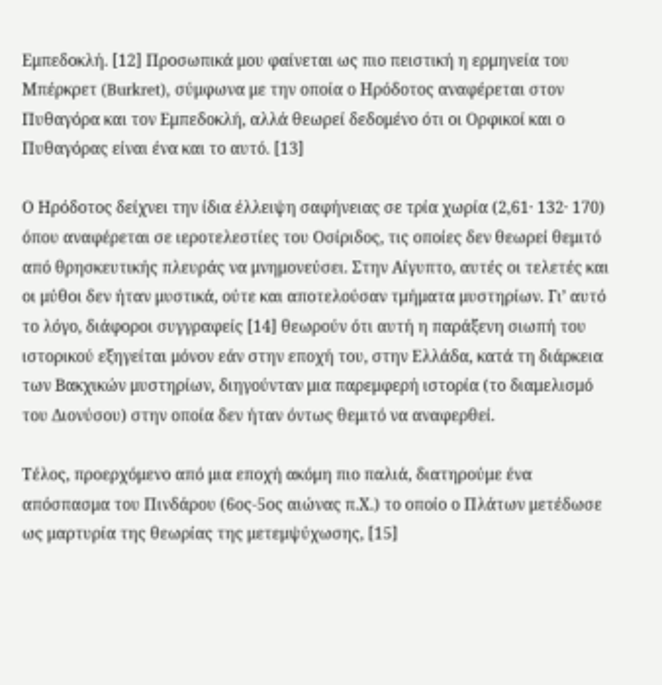Εμπεδοκλή. [12] Προσωπικά μου φαίνεται ως πιο πειστική η ερμηνεία του Μπέρκρετ (Burkret), σύμφωνα με την οποία ο Ηρόδοτος αναφέρεται στον Πυθαγόρα και τον Εμπεδοκλή, αλλά θεωρεί δεδομένο ότι οι Ορφικοί και ο Πυθαγόρας είναι ένα και το αυτό. [13]

Ο Ηρόδοτος δείχνει την ίδια έλλειψη σαφήνειας σε τρία χωρία (2,61· 132· 170) όπου αναφέρεται σε ιεροτελεστίες του Οσίριδος, τις οποίες δεν θεωρεί θεμιτό από θρησκευτικής πλευράς να μνημονεύσει. Στην Αίγυπτο, αυτές οι τελετές και οι μύθοι δεν ήταν μυστικά, ούτε και αποτελούσαν τμήματα μυστηρίων. Γι’ αυτό το λόγο, διάφοροι συγγραφείς [14] θεωρούν ότι αυτή η παράξενη σιωπή του ιστορικού εξηγείται μόνον εάν στην εποχή του, στην Ελλάδα, κατά τη διάρκεια των Βακχικών μυστηρίων, διηγούνταν μια παρεμφερή ιστορία (το διαμελισμό του Διονύσου) στην οποία δεν ήταν όντως θεμιτό να αναφερθεί.

Τέλος, προερχόμενο από μια εποχή ακόμη πιο παλιά, διατηρούμε ένα απόσπασμα του Πινδάρου (6ος-5ος αιώνας π.Χ.) το οποίο ο Πλάτων μετέδωσε ως μαρτυρία της θεωρίας της μετεμψύχωσης, [15]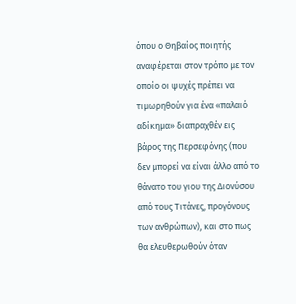όπου ο Θηβαίος ποιητής αναφέρεται στον τρόπο με τον οποίο οι ψυχές πρέπει να τιμωρηθούν για ένα «παλαιό αδίκημα» διαπραχθέν εις βάρος της Περσεφόνης (που δεν μπορεί να είναι άλλο από το θάνατο του γιου της Διονύσου από τους Τιτάνες, προγόνους των ανθρώπων), και στο πως θα ελευθερωθούν όταν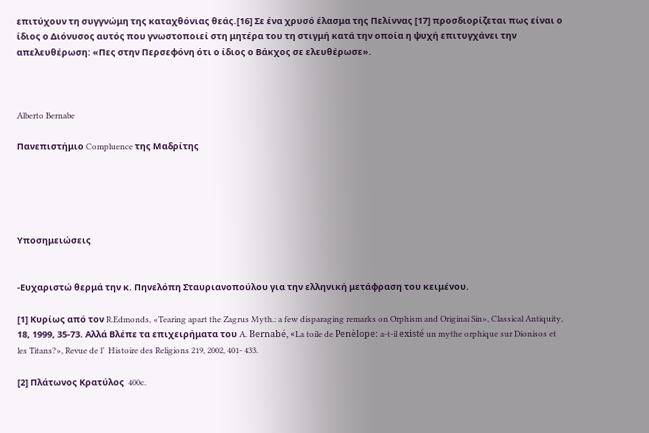επιτύχουν τη συγγνώμη της καταχθόνιας θεάς.[16] Σε ένα χρυσό έλασμα της Πελίννας [17] προσδιορίζεται πως είναι ο ίδιος ο Διόνυσος αυτός που γνωστοποιεί στη μητέρα του τη στιγμή κατά την οποία η ψυχή επιτυγχάνει την απελευθέρωση: «Πες στην Περσεφόνη ότι ο ίδιος ο Βάκχος σε ελευθέρωσε».



Alberto Bernabe

Πανεπιστήμιο Compluence της Μαδρίτης





Υποσημειώσεις


-Ευχαριστώ θερμά την κ. Πηνελόπη Σταυριανοπούλου για την ελληνική μετάφραση του κειμένου.

[1] Κυρίως από τον R.Edmonds, «Tearing apart the Zagrus Myth.: a few disparaging remarks on Orphism and Originai Sin», Classical Antiquity, 18, 1999, 35-73. Αλλά Βλέπε τα επιχειρήματα του A. Bernabé, «La toile de Penèlope: a-t-il existé un mythe orphique sur Dionisos et les Titans?», Revue de l’  Histoire des Religions 219, 2002, 401- 433.

[2] Πλάτωνος Κρατύλος  400c.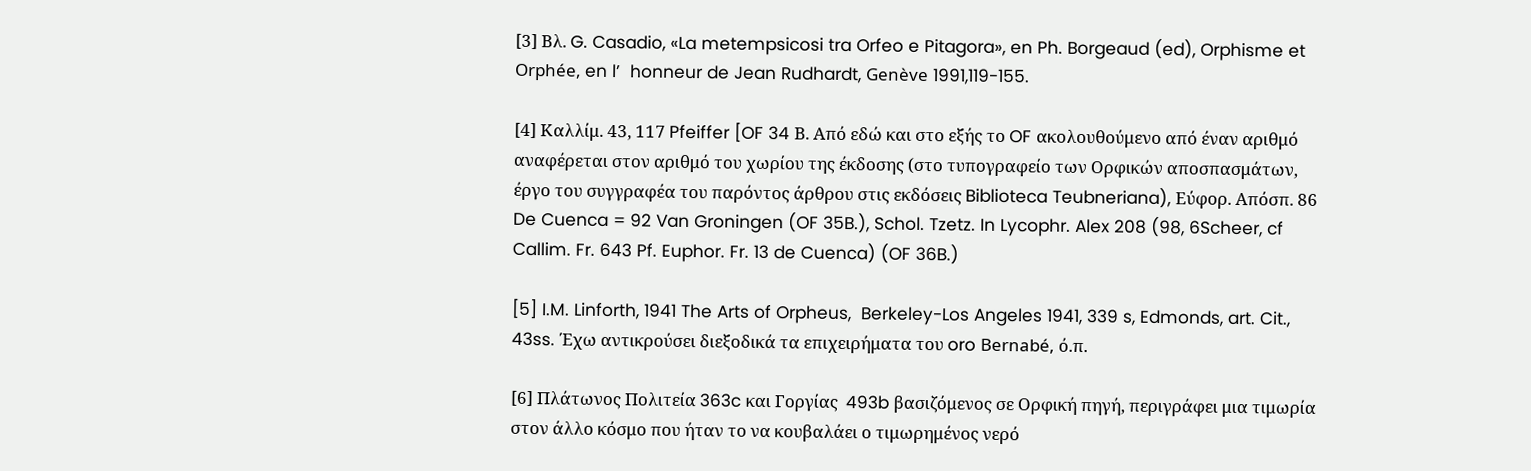[3] Βλ. G. Casadio, «La metempsicosi tra Orfeo e Pitagora», en Ph. Borgeaud (ed), Orphisme et Orphée, en l’  honneur de Jean Rudhardt, Genève 1991,119-155.

[4] Καλλίμ. 43, 117 Pfeiffer [OF 34 Β. Από εδώ και στο εξής το OF ακολουθούμενο από έναν αριθμό αναφέρεται στον αριθμό του χωρίου της έκδοσης (στο τυπογραφείο των Ορφικών αποσπασμάτων, έργο του συγγραφέα του παρόντος άρθρου στις εκδόσεις Biblioteca Teubneriana), Εύφορ. Απόσπ. 86 De Cuenca = 92 Van Groningen (OF 35B.), Schol. Tzetz. In Lycophr. Alex 208 (98, 6Scheer, cf Callim. Fr. 643 Pf. Euphor. Fr. 13 de Cuenca) (OF 36B.)

[5] I.M. Linforth, 1941 The Arts of Orpheus,  Berkeley-Los Angeles 1941, 339 s, Edmonds, art. Cit., 43ss. Έχω αντικρούσει διεξοδικά τα επιχειρήματα του oro Bernabé, ό.π.

[6] Πλάτωνος Πολιτεία 363c και Γοργίας  493b βασιζόμενος σε Ορφική πηγή, περιγράφει μια τιμωρία στον άλλο κόσμο που ήταν το να κουβαλάει ο τιμωρημένος νερό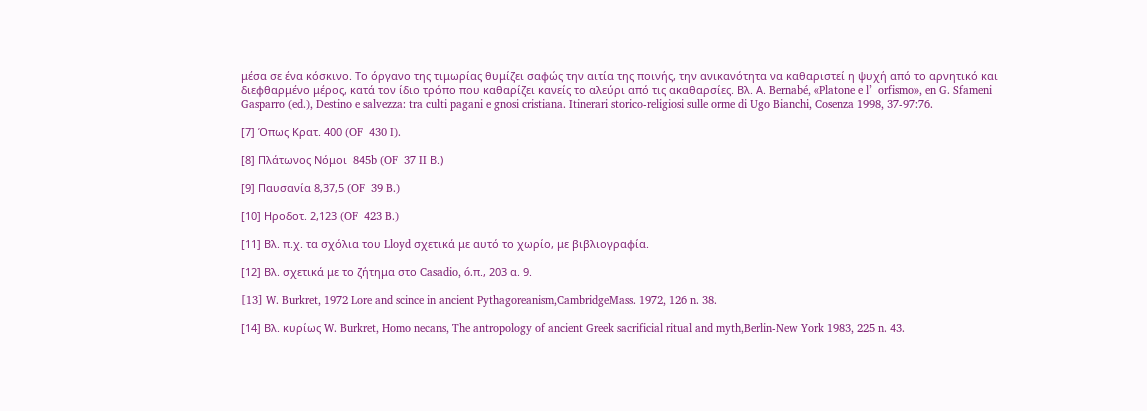μέσα σε ένα κόσκινο. Το όργανο της τιμωρίας θυμίζει σαφώς την αιτία της ποινής, την ανικανότητα να καθαριστεί η ψυχή από το αρνητικό και διεφθαρμένο μέρος, κατά τον ίδιο τρόπο που καθαρίζει κανείς το αλεύρι από τις ακαθαρσίες. Βλ. Α. Bernabé, «Platone e l’  orfismo», en G. Sfameni Gasparro (ed.), Destino e salvezza: tra culti pagani e gnosi cristiana. Itinerari storico-religiosi sulle orme di Ugo Bianchi, Cosenza 1998, 37-97:76.

[7] Όπως Κρατ. 400 (OF  430 I).

[8] Πλάτωνος Νόμοι  845b (OF  37 II Β.)

[9] Παυσανία 8,37,5 (OF  39 B.)

[10] Ηροδοτ. 2,123 (OF  423 B.)

[11] Βλ. π.χ. τα σχόλια του Lloyd σχετικά με αυτό το χωρίο, με βιβλιογραφία.

[12] Βλ. σχετικά με το ζήτημα στο Casadio, ó.π., 203 α. 9.

[13] W. Burkret, 1972 Lore and scince in ancient Pythagoreanism,CambridgeMass. 1972, 126 n. 38.

[14] Βλ. κυρίως W. Burkret, Homo necans, The antropology of ancient Greek sacrificial ritual and myth,Berlin-New York 1983, 225 n. 43.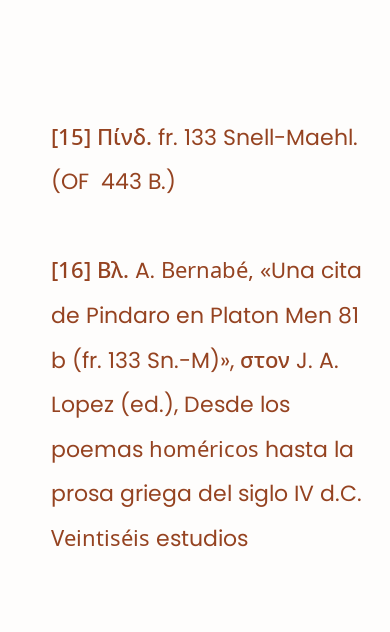[15] Πίνδ. fr. 133 Snell-Maehl. (OF  443 B.)

[16] Βλ. A. Bernabé, «Una cita de Pindaro en Platon Men 81 b (fr. 133 Sn.-M)», στον J. A. Lopez (ed.), Desde los poemas homéricos hasta la prosa griega del siglo IV d.C. Veintiséis estudios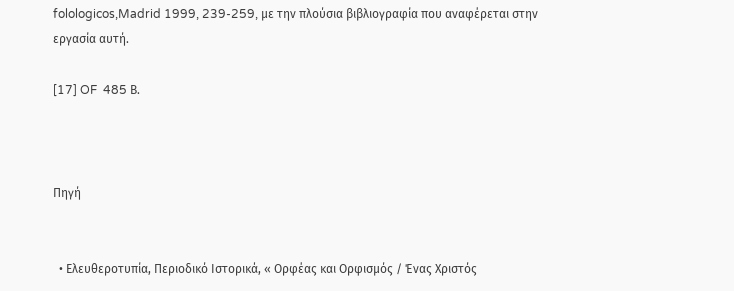folologicos,Madrid 1999, 239-259, με την πλούσια βιβλιογραφία που αναφέρεται στην εργασία αυτή.

[17] OF  485 Β.



Πηγή


  • Ελευθεροτυπία, Περιοδικό Ιστορικά, « Ορφέας και Ορφισμός / Ένας Χριστός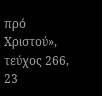πρό Χριστού», τεύχος 266, 23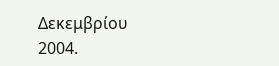Δεκεμβρίου 2004.